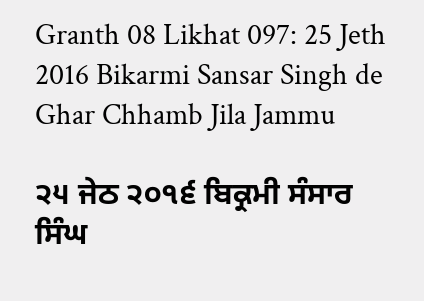Granth 08 Likhat 097: 25 Jeth 2016 Bikarmi Sansar Singh de Ghar Chhamb Jila Jammu

੨੫ ਜੇਠ ੨੦੧੬ ਬਿਕ੍ਰਮੀ ਸੰਸਾਰ ਸਿੰਘ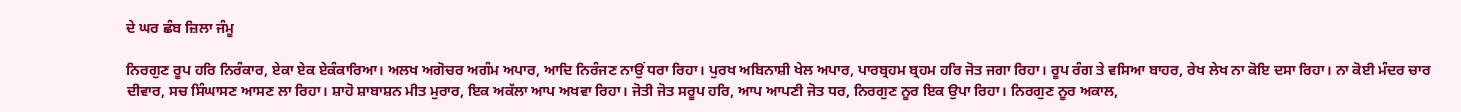ਦੇ ਘਰ ਛੰਬ ਜ਼ਿਲਾ ਜੰਮੂ

ਨਿਰਗੁਣ ਰੂਪ ਹਰਿ ਨਿਰੰਕਾਰ, ਏਕਾ ਏਕ ਏਕੰਕਾਰਿਆ। ਅਲਖ ਅਗੋਚਰ ਅਗੰਮ ਅਪਾਰ, ਆਦਿ ਨਿਰੰਜਣ ਨਾਉਂ ਧਰਾ ਰਿਹਾ। ਪੁਰਖ ਅਬਿਨਾਸ਼ੀ ਖੇਲ ਅਪਾਰ, ਪਾਰਬ੍ਰਹਮ ਬ੍ਰਹਮ ਹਰਿ ਜੋਤ ਜਗਾ ਰਿਹਾ। ਰੂਪ ਰੰਗ ਤੇ ਵਸਿਆ ਬਾਹਰ, ਰੇਖ ਲੇਖ ਨਾ ਕੋਇ ਦਸਾ ਰਿਹਾ। ਨਾ ਕੋਈ ਮੰਦਰ ਚਾਰ ਦੀਵਾਰ, ਸਚ ਸਿੰਘਾਸਣ ਆਸਣ ਲਾ ਰਿਹਾ। ਸ਼ਾਹੋ ਸ਼ਾਬਾਸ਼ਨ ਮੀਤ ਮੁਰਾਰ, ਇਕ ਅਕੱਲਾ ਆਪ ਅਖਵਾ ਰਿਹਾ। ਜੋਤੀ ਜੋਤ ਸਰੂਪ ਹਰਿ, ਆਪ ਆਪਣੀ ਜੋਤ ਧਰ, ਨਿਰਗੁਣ ਨੂਰ ਇਕ ਉਪਾ ਰਿਹਾ। ਨਿਰਗੁਣ ਨੂਰ ਅਕਾਲ,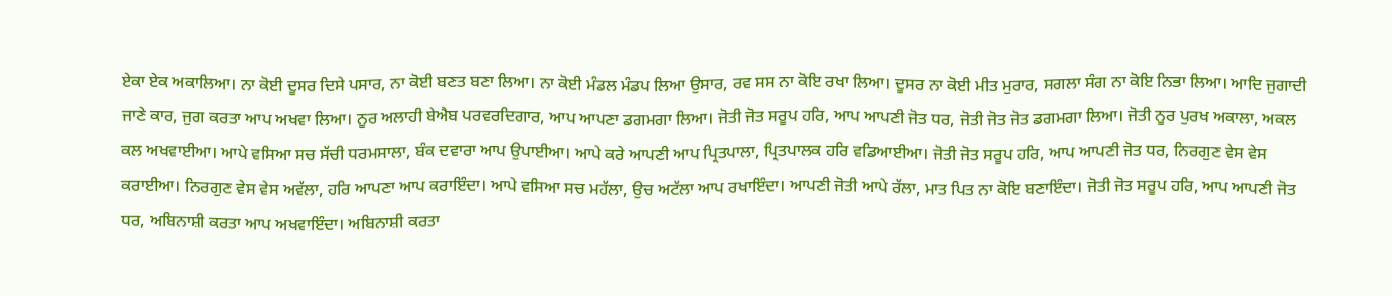ਏਕਾ ਏਕ ਅਕਾਲਿਆ। ਨਾ ਕੋਈ ਦੂਸਰ ਦਿਸੇ ਪਸਾਰ, ਨਾ ਕੋਈ ਬਣਤ ਬਣਾ ਲਿਆ। ਨਾ ਕੋਈ ਮੰਡਲ ਮੰਡਪ ਲਿਆ ਉਸਾਰ, ਰਵ ਸਸ ਨਾ ਕੋਇ ਰਖਾ ਲਿਆ। ਦੂਸਰ ਨਾ ਕੋਈ ਮੀਤ ਮੁਰਾਰ, ਸਗਲਾ ਸੰਗ ਨਾ ਕੋਇ ਨਿਭਾ ਲਿਆ। ਆਦਿ ਜੁਗਾਦੀ ਜਾਣੇ ਕਾਰ, ਜੁਗ ਕਰਤਾ ਆਪ ਅਖਵਾ ਲਿਆ। ਨੂਰ ਅਲਾਹੀ ਬੇਐਬ ਪਰਵਰਦਿਗਾਰ, ਆਪ ਆਪਣਾ ਡਗਮਗਾ ਲਿਆ। ਜੋਤੀ ਜੋਤ ਸਰੂਪ ਹਰਿ, ਆਪ ਆਪਣੀ ਜੋਤ ਧਰ, ਜੋਤੀ ਜੋਤ ਜੋਤ ਡਗਮਗਾ ਲਿਆ। ਜੋਤੀ ਨੂਰ ਪੁਰਖ ਅਕਾਲਾ, ਅਕਲ ਕਲ ਅਖਵਾਈਆ। ਆਪੇ ਵਸਿਆ ਸਚ ਸੱਚੀ ਧਰਮਸਾਲਾ, ਬੰਕ ਦਵਾਰਾ ਆਪ ਉਪਾਈਆ। ਆਪੇ ਕਰੇ ਆਪਣੀ ਆਪ ਪ੍ਰਿਤਪਾਲਾ, ਪ੍ਰਿਤਪਾਲਕ ਹਰਿ ਵਡਿਆਈਆ। ਜੋਤੀ ਜੋਤ ਸਰੂਪ ਹਰਿ, ਆਪ ਆਪਣੀ ਜੋਤ ਧਰ, ਨਿਰਗੁਣ ਵੇਸ ਵੇਸ ਕਰਾਈਆ। ਨਿਰਗੁਣ ਵੇਸ ਵੇਸ ਅਵੱਲਾ, ਹਰਿ ਆਪਣਾ ਆਪ ਕਰਾਇੰਦਾ। ਆਪੇ ਵਸਿਆ ਸਚ ਮਹੱਲਾ, ਉਚ ਅਟੱਲਾ ਆਪ ਰਖਾਇੰਦਾ। ਆਪਣੀ ਜੋਤੀ ਆਪੇ ਰੱਲਾ, ਮਾਤ ਪਿਤ ਨਾ ਕੋਇ ਬਣਾਇੰਦਾ। ਜੋਤੀ ਜੋਤ ਸਰੂਪ ਹਰਿ, ਆਪ ਆਪਣੀ ਜੋਤ ਧਰ, ਅਬਿਨਾਸ਼ੀ ਕਰਤਾ ਆਪ ਅਖਵਾਇੰਦਾ। ਅਬਿਨਾਸ਼ੀ ਕਰਤਾ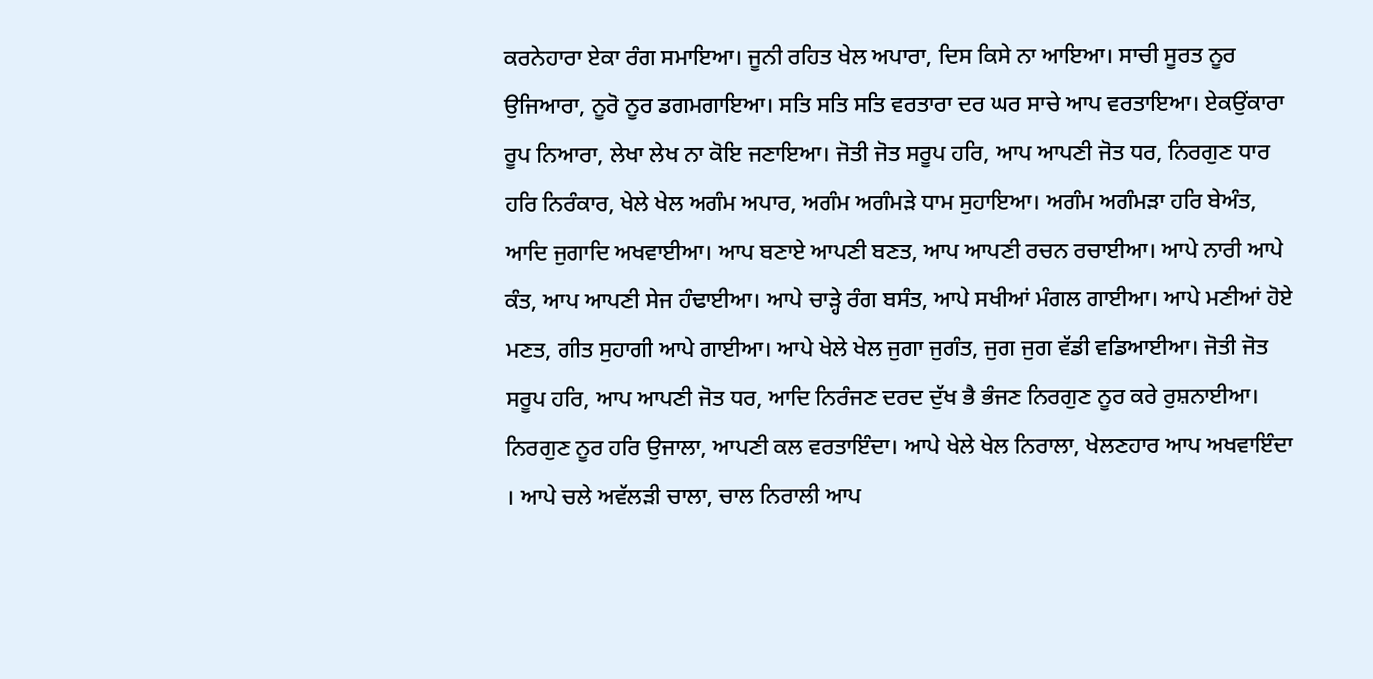ਕਰਨੇਹਾਰਾ ਏਕਾ ਰੰਗ ਸਮਾਇਆ। ਜੂਨੀ ਰਹਿਤ ਖੇਲ ਅਪਾਰਾ, ਦਿਸ ਕਿਸੇ ਨਾ ਆਇਆ। ਸਾਚੀ ਸੂਰਤ ਨੂਰ ਉਜਿਆਰਾ, ਨੂਰੋ ਨੂਰ ਡਗਮਗਾਇਆ। ਸਤਿ ਸਤਿ ਸਤਿ ਵਰਤਾਰਾ ਦਰ ਘਰ ਸਾਚੇ ਆਪ ਵਰਤਾਇਆ। ਏਕਉਂਕਾਰਾ ਰੂਪ ਨਿਆਰਾ, ਲੇਖਾ ਲੇਖ ਨਾ ਕੋਇ ਜਣਾਇਆ। ਜੋਤੀ ਜੋਤ ਸਰੂਪ ਹਰਿ, ਆਪ ਆਪਣੀ ਜੋਤ ਧਰ, ਨਿਰਗੁਣ ਧਾਰ ਹਰਿ ਨਿਰੰਕਾਰ, ਖੇਲੇ ਖੇਲ ਅਗੰਮ ਅਪਾਰ, ਅਗੰਮ ਅਗੰਮੜੇ ਧਾਮ ਸੁਹਾਇਆ। ਅਗੰਮ ਅਗੰਮੜਾ ਹਰਿ ਬੇਅੰਤ, ਆਦਿ ਜੁਗਾਦਿ ਅਖਵਾਈਆ। ਆਪ ਬਣਾਏ ਆਪਣੀ ਬਣਤ, ਆਪ ਆਪਣੀ ਰਚਨ ਰਚਾਈਆ। ਆਪੇ ਨਾਰੀ ਆਪੇ ਕੰਤ, ਆਪ ਆਪਣੀ ਸੇਜ ਹੰਢਾਈਆ। ਆਪੇ ਚਾੜ੍ਹੇ ਰੰਗ ਬਸੰਤ, ਆਪੇ ਸਖੀਆਂ ਮੰਗਲ ਗਾਈਆ। ਆਪੇ ਮਣੀਆਂ ਹੋਏ ਮਣਤ, ਗੀਤ ਸੁਹਾਗੀ ਆਪੇ ਗਾਈਆ। ਆਪੇ ਖੇਲੇ ਖੇਲ ਜੁਗਾ ਜੁਗੰਤ, ਜੁਗ ਜੁਗ ਵੱਡੀ ਵਡਿਆਈਆ। ਜੋਤੀ ਜੋਤ ਸਰੂਪ ਹਰਿ, ਆਪ ਆਪਣੀ ਜੋਤ ਧਰ, ਆਦਿ ਨਿਰੰਜਣ ਦਰਦ ਦੁੱਖ ਭੈ ਭੰਜਣ ਨਿਰਗੁਣ ਨੂਰ ਕਰੇ ਰੁਸ਼ਨਾਈਆ। ਨਿਰਗੁਣ ਨੂਰ ਹਰਿ ਉਜਾਲਾ, ਆਪਣੀ ਕਲ ਵਰਤਾਇੰਦਾ। ਆਪੇ ਖੇਲੇ ਖੇਲ ਨਿਰਾਲਾ, ਖੇਲਣਹਾਰ ਆਪ ਅਖਵਾਇੰਦਾ । ਆਪੇ ਚਲੇ ਅਵੱਲੜੀ ਚਾਲਾ, ਚਾਲ ਨਿਰਾਲੀ ਆਪ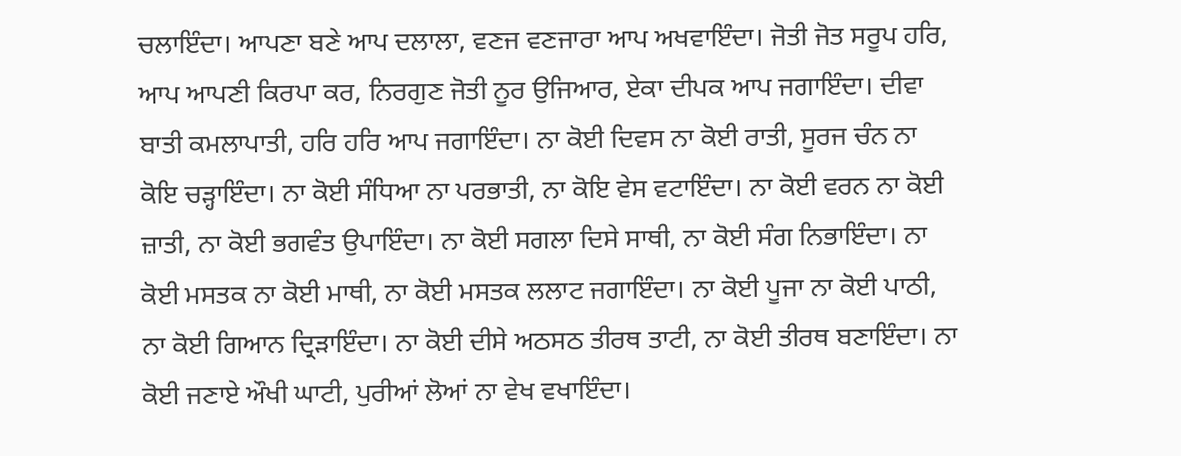ਚਲਾਇੰਦਾ। ਆਪਣਾ ਬਣੇ ਆਪ ਦਲਾਲਾ, ਵਣਜ ਵਣਜਾਰਾ ਆਪ ਅਖਵਾਇੰਦਾ। ਜੋਤੀ ਜੋਤ ਸਰੂਪ ਹਰਿ, ਆਪ ਆਪਣੀ ਕਿਰਪਾ ਕਰ, ਨਿਰਗੁਣ ਜੋਤੀ ਨੂਰ ਉਜਿਆਰ, ਏਕਾ ਦੀਪਕ ਆਪ ਜਗਾਇੰਦਾ। ਦੀਵਾ ਬਾਤੀ ਕਮਲਾਪਾਤੀ, ਹਰਿ ਹਰਿ ਆਪ ਜਗਾਇੰਦਾ। ਨਾ ਕੋਈ ਦਿਵਸ ਨਾ ਕੋਈ ਰਾਤੀ, ਸੂਰਜ ਚੰਨ ਨਾ ਕੋਇ ਚੜ੍ਹਾਇੰਦਾ। ਨਾ ਕੋਈ ਸੰਧਿਆ ਨਾ ਪਰਭਾਤੀ, ਨਾ ਕੋਇ ਵੇਸ ਵਟਾਇੰਦਾ। ਨਾ ਕੋਈ ਵਰਨ ਨਾ ਕੋਈ ਜ਼ਾਤੀ, ਨਾ ਕੋਈ ਭਗਵੰਤ ਉਪਾਇੰਦਾ। ਨਾ ਕੋਈ ਸਗਲਾ ਦਿਸੇ ਸਾਥੀ, ਨਾ ਕੋਈ ਸੰਗ ਨਿਭਾਇੰਦਾ। ਨਾ ਕੋਈ ਮਸਤਕ ਨਾ ਕੋਈ ਮਾਥੀ, ਨਾ ਕੋਈ ਮਸਤਕ ਲਲਾਟ ਜਗਾਇੰਦਾ। ਨਾ ਕੋਈ ਪੂਜਾ ਨਾ ਕੋਈ ਪਾਠੀ, ਨਾ ਕੋਈ ਗਿਆਨ ਦ੍ਰਿੜਾਇੰਦਾ। ਨਾ ਕੋਈ ਦੀਸੇ ਅਠਸਠ ਤੀਰਥ ਤਾਟੀ, ਨਾ ਕੋਈ ਤੀਰਥ ਬਣਾਇੰਦਾ। ਨਾ ਕੋਈ ਜਣਾਏ ਔਖੀ ਘਾਟੀ, ਪੁਰੀਆਂ ਲੋਆਂ ਨਾ ਵੇਖ ਵਖਾਇੰਦਾ।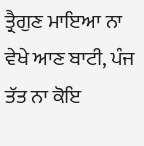ਤ੍ਰੈਗੁਣ ਮਾਇਆ ਨਾ ਵੇਖੇ ਆਣ ਬਾਟੀ, ਪੰਜ ਤੱਤ ਨਾ ਕੋਇ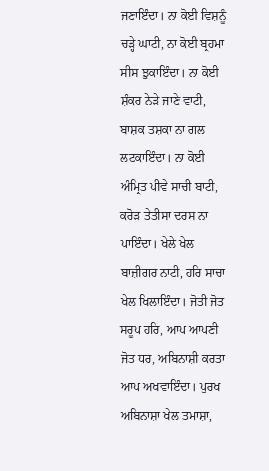ਜਣਾਇੰਦਾ। ਨਾ ਕੋਈ ਵਿਸ਼ਨੂੰ ਚੜ੍ਹੇ ਘਾਟੀ, ਨਾ ਕੋਈ ਬ੍ਰਹਮਾ ਸੀਸ ਝੁਕਾਇੰਦਾ। ਨਾ ਕੋਈ ਸ਼ੰਕਰ ਨੇੜੇ ਜਾਣੇ ਵਾਟੀ, ਬਾਸ਼ਕ ਤਸ਼ਕਾ ਨਾ ਗਲ ਲਟਕਾਇੰਦਾ। ਨਾ ਕੋਈ ਅੰਮ੍ਰਿਤ ਪੀਵੇ ਸਾਚੀ ਬਾਟੀ, ਕਰੋੜ ਤੇਤੀਸਾ ਦਰਸ ਨਾ ਪਾਇੰਦਾ। ਖੇਲੇ ਖੇਲ ਬਾਜ਼ੀਗਰ ਨਾਟੀ, ਹਰਿ ਸਾਚਾ ਖੇਲ ਖਿਲਾਇੰਦਾ। ਜੋਤੀ ਜੋਤ ਸਰੂਪ ਹਰਿ, ਆਪ ਆਪਣੀ ਜੋਤ ਧਰ, ਅਬਿਨਾਸ਼ੀ ਕਰਤਾ ਆਪ ਅਖਵਾਇੰਦਾ। ਪੁਰਖ ਅਬਿਨਾਸ਼ਾ ਖੇਲ ਤਮਾਸ਼ਾ,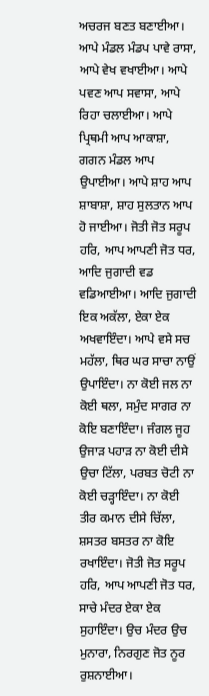ਅਚਰਜ ਬਣਤ ਬਣਾਈਆ। ਆਪੇ ਮੰਡਲ ਮੰਡਪ ਪਾਵੇ ਰਾਸਾ, ਆਪੇ ਵੇਖ ਵਖਾਈਆ। ਆਪੇ ਪਵਣ ਆਪ ਸਵਾਸਾ, ਆਪੇ ਰਿਹਾ ਚਲਾਈਆ। ਆਪੇ ਪ੍ਰਿਥਮੀ ਆਪ ਆਕਾਸ਼ਾ, ਗਗਨ ਮੰਡਲ ਆਪ ਉਪਾਈਆ। ਆਪੇ ਸ਼ਾਹ ਆਪ ਸ਼ਾਬਾਸ਼ਾ, ਸ਼ਾਹ ਸੁਲਤਾਨ ਆਪ ਹੋ ਜਾਈਆ। ਜੋਤੀ ਜੋਤ ਸਰੂਪ ਹਰਿ, ਆਪ ਆਪਣੀ ਜੋਤ ਧਰ, ਆਦਿ ਜੁਗਾਦੀ ਵਡ ਵਡਿਆਈਆ। ਆਦਿ ਜੁਗਾਦੀ ਇਕ ਅਕੱਲਾ, ਏਕਾ ਏਕ ਅਖਵਾਇੰਦਾ। ਆਪੇ ਵਸੇ ਸਚ ਮਹੱਲਾ, ਥਿਰ ਘਰ ਸਾਚਾ ਨਾਉਂ ਉਪਾਇੰਦਾ। ਨਾ ਕੋਈ ਜਲ ਨਾ ਕੋਈ ਥਲਾ, ਸਮੁੰਦ ਸਾਗਰ ਨਾ ਕੋਇ ਬਣਾਇੰਦਾ। ਜੰਗਲ ਜੂਹ ਉਜਾੜ ਪਹਾੜ ਨਾ ਕੋਈ ਦੀਸੇ ਉਚਾ ਟਿੱਲਾ, ਪਰਬਤ ਚੋਟੀ ਨਾ ਕੋਈ ਚੜ੍ਹਾਇੰਦਾ। ਨਾ ਕੋਈ ਤੀਰ ਕਮਾਨ ਦੀਸੇ ਚਿੱਲਾ, ਸ਼ਸਤਰ ਬਸਤਰ ਨਾ ਕੋਇ ਰਖਾਇੰਦਾ। ਜੋਤੀ ਜੋਤ ਸਰੂਪ ਹਰਿ, ਆਪ ਆਪਣੀ ਜੋਤ ਧਰ, ਸਾਚੇ ਮੰਦਰ ਏਕਾ ਏਕ ਸੁਹਾਇੰਦਾ। ਉਚ ਮੰਦਰ ਉਚ ਮੁਨਾਰਾ, ਨਿਰਗੁਣ ਜੋਤ ਨੂਰ ਰੁਸ਼ਨਾਈਆ।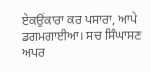ਏਕਉਂਕਾਰਾ ਕਰ ਪਸਾਰਾ, ਆਪੇ ਡਗਮਗਾਈਆ। ਸਚ ਸਿੰਘਾਸਣ ਅਪਰ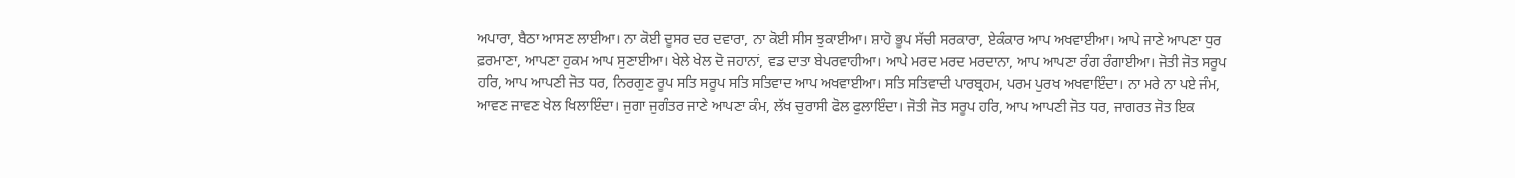ਅਪਾਰਾ, ਬੈਠਾ ਆਸਣ ਲਾਈਆ। ਨਾ ਕੋਈ ਦੂਸਰ ਦਰ ਦਵਾਰਾ, ਨਾ ਕੋਈ ਸੀਸ ਝੁਕਾਈਆ। ਸ਼ਾਹੋ ਭੂਪ ਸੱਚੀ ਸਰਕਾਰਾ, ਏਕੰਕਾਰ ਆਪ ਅਖਵਾਈਆ। ਆਪੇ ਜਾਣੇ ਆਪਣਾ ਧੁਰ ਫ਼ਰਮਾਣਾ, ਆਪਣਾ ਹੁਕਮ ਆਪ ਸੁਣਾਈਆ। ਖੇਲੇ ਖੇਲ ਦੋ ਜਹਾਨਾਂ, ਵਡ ਦਾਤਾ ਬੇਪਰਵਾਹੀਆ। ਆਪੇ ਮਰਦ ਮਰਦ ਮਰਦਾਨਾ, ਆਪ ਆਪਣਾ ਰੰਗ ਰੰਗਾਈਆ। ਜੋਤੀ ਜੋਤ ਸਰੂਪ ਹਰਿ, ਆਪ ਆਪਣੀ ਜੋਤ ਧਰ, ਨਿਰਗੁਣ ਰੂਪ ਸਤਿ ਸਰੂਪ ਸਤਿ ਸਤਿਵਾਦ ਆਪ ਅਖਵਾਈਆ। ਸਤਿ ਸਤਿਵਾਦੀ ਪਾਰਬ੍ਰਹਮ, ਪਰਮ ਪੁਰਖ ਅਖਵਾਇੰਦਾ। ਨਾ ਮਰੇ ਨਾ ਪਏ ਜੰਮ, ਆਵਣ ਜਾਵਣ ਖੇਲ ਖਿਲਾਇੰਦਾ। ਜੁਗਾ ਜੁਗੰਤਰ ਜਾਣੇ ਆਪਣਾ ਕੰਮ, ਲੱਖ ਚੁਰਾਸੀ ਫੋਲ ਫੁਲਾਇੰਦਾ। ਜੋਤੀ ਜੋਤ ਸਰੂਪ ਹਰਿ, ਆਪ ਆਪਣੀ ਜੋਤ ਧਰ, ਜਾਗਰਤ ਜੋਤ ਇਕ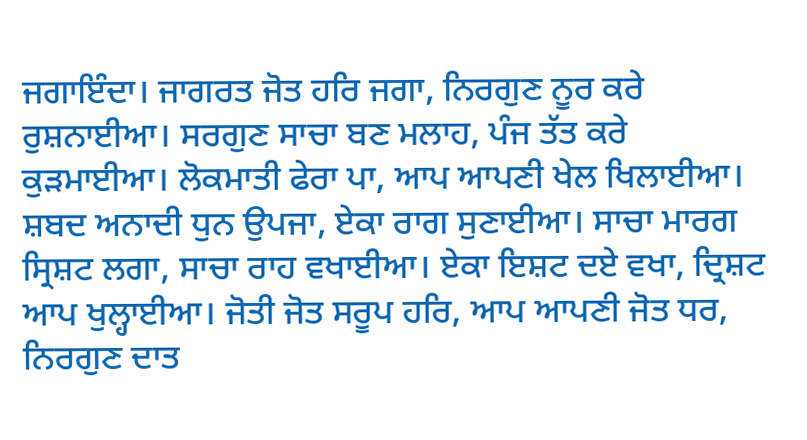ਜਗਾਇੰਦਾ। ਜਾਗਰਤ ਜੋਤ ਹਰਿ ਜਗਾ, ਨਿਰਗੁਣ ਨੂਰ ਕਰੇ ਰੁਸ਼ਨਾਈਆ। ਸਰਗੁਣ ਸਾਚਾ ਬਣ ਮਲਾਹ, ਪੰਜ ਤੱਤ ਕਰੇ ਕੁੜਮਾਈਆ। ਲੋਕਮਾਤੀ ਫੇਰਾ ਪਾ, ਆਪ ਆਪਣੀ ਖੇਲ ਖਿਲਾਈਆ। ਸ਼ਬਦ ਅਨਾਦੀ ਧੁਨ ਉਪਜਾ, ਏਕਾ ਰਾਗ ਸੁਣਾਈਆ। ਸਾਚਾ ਮਾਰਗ ਸ੍ਰਿਸ਼ਟ ਲਗਾ, ਸਾਚਾ ਰਾਹ ਵਖਾਈਆ। ਏਕਾ ਇਸ਼ਟ ਦਏ ਵਖਾ, ਦ੍ਰਿਸ਼ਟ ਆਪ ਖੁਲ੍ਹਾਈਆ। ਜੋਤੀ ਜੋਤ ਸਰੂਪ ਹਰਿ, ਆਪ ਆਪਣੀ ਜੋਤ ਧਰ, ਨਿਰਗੁਣ ਦਾਤ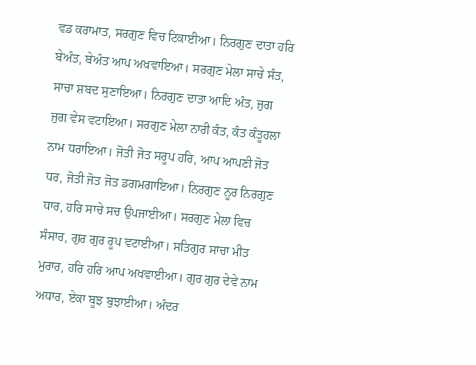ਵਡ ਕਰਾਮਾਤ, ਸਰਗੁਣ ਵਿਚ ਟਿਕਾਈਆ। ਨਿਰਗੁਣ ਦਾਤਾ ਹਰਿ ਬੇਅੰਤ, ਬੇਅੰਤ ਆਪ ਅਖਵਾਇਆ। ਸਰਗੁਣ ਮੇਲਾ ਸਾਚੇ ਸੰਤ, ਸਾਚਾ ਸ਼ਬਦ ਸੁਣਾਇਆ। ਨਿਰਗੁਣ ਦਾਤਾ ਆਦਿ ਅੰਤ, ਜੁਗ ਜੁਗ ਵੇਸ ਵਟਾਇਆ। ਸਰਗੁਣ ਮੇਲਾ ਨਾਰੀ ਕੰਤ, ਕੰਤ ਕੰਤੂਹਲਾ ਨਾਮ ਧਰਾਇਆ। ਜੋਤੀ ਜੋਤ ਸਰੂਪ ਹਰਿ, ਆਪ ਆਪਣੀ ਜੋਤ ਧਰ, ਜੋਤੀ ਜੋਤ ਜੋਤ ਡਗਮਗਾਇਆ। ਨਿਰਗੁਣ ਨੂਰ ਨਿਰਗੁਣ ਧਾਰ, ਹਰਿ ਸਾਚੇ ਸਚ ਉਪਜਾਈਆ। ਸਰਗੁਣ ਮੇਲਾ ਵਿਚ ਸੰਸਾਰ, ਗੁਰ ਗੁਰ ਰੂਪ ਵਟਾਈਆ। ਸਤਿਗੁਰ ਸਾਚਾ ਮੀਤ ਮੁਰਾਰ, ਹਰਿ ਹਰਿ ਆਪ ਅਖਵਾਈਆ। ਗੁਰ ਗੁਰ ਦੇਵੇ ਨਾਮ ਅਧਾਰ, ਏਕਾ ਬੂਝ ਬੁਝਾਈਆ। ਅੰਦਰ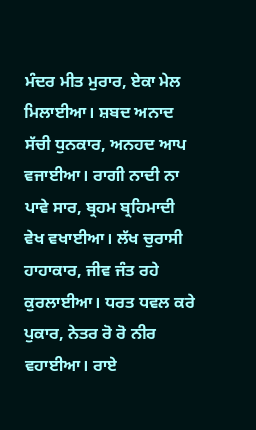ਮੰਦਰ ਮੀਤ ਮੁਰਾਰ, ਏਕਾ ਮੇਲ ਮਿਲਾਈਆ। ਸ਼ਬਦ ਅਨਾਦ ਸੱਚੀ ਧੁਨਕਾਰ, ਅਨਹਦ ਆਪ ਵਜਾਈਆ। ਰਾਗੀ ਨਾਦੀ ਨਾ ਪਾਵੇ ਸਾਰ, ਬ੍ਰਹਮ ਬ੍ਰਹਿਮਾਦੀ ਵੇਖ ਵਖਾਈਆ। ਲੱਖ ਚੁਰਾਸੀ ਹਾਹਾਕਾਰ, ਜੀਵ ਜੰਤ ਰਹੇ ਕੁਰਲਾਈਆ। ਧਰਤ ਧਵਲ ਕਰੇ ਪੁਕਾਰ, ਨੇਤਰ ਰੋ ਰੋ ਨੀਰ ਵਹਾਈਆ। ਰਾਏ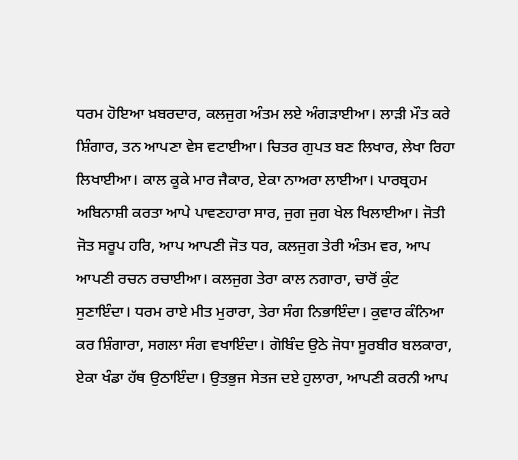ਧਰਮ ਹੋਇਆ ਖ਼ਬਰਦਾਰ, ਕਲਜੁਗ ਅੰਤਮ ਲਏ ਅੰਗੜਾਈਆ। ਲਾੜੀ ਮੌਤ ਕਰੇ ਸ਼ਿੰਗਾਰ, ਤਨ ਆਪਣਾ ਵੇਸ ਵਟਾਈਆ। ਚਿਤਰ ਗੁਪਤ ਬਣ ਲਿਖਾਰ, ਲੇਖਾ ਰਿਹਾ ਲਿਖਾਈਆ। ਕਾਲ ਕੂਕੇ ਮਾਰ ਜੈਕਾਰ, ਏਕਾ ਨਾਅਰਾ ਲਾਈਆ। ਪਾਰਬ੍ਰਹਮ ਅਬਿਨਾਸ਼ੀ ਕਰਤਾ ਆਪੇ ਪਾਵਣਹਾਰਾ ਸਾਰ, ਜੁਗ ਜੁਗ ਖੇਲ ਖਿਲਾਈਆ। ਜੋਤੀ ਜੋਤ ਸਰੂਪ ਹਰਿ, ਆਪ ਆਪਣੀ ਜੋਤ ਧਰ, ਕਲਜੁਗ ਤੇਰੀ ਅੰਤਮ ਵਰ, ਆਪ ਆਪਣੀ ਰਚਨ ਰਚਾਈਆ। ਕਲਜੁਗ ਤੇਰਾ ਕਾਲ ਨਗਾਰਾ, ਚਾਰੋਂ ਕੁੰਟ ਸੁਣਾਇੰਦਾ। ਧਰਮ ਰਾਏ ਮੀਤ ਮੁਰਾਰਾ, ਤੇਰਾ ਸੰਗ ਨਿਭਾਇੰਦਾ। ਕੁਵਾਰ ਕੰਨਿਆ ਕਰ ਸ਼ਿੰਗਾਰਾ, ਸਗਲਾ ਸੰਗ ਵਖਾਇੰਦਾ। ਗੋਬਿੰਦ ਉਠੇ ਜੋਧਾ ਸੂਰਬੀਰ ਬਲਕਾਰਾ, ਏਕਾ ਖੰਡਾ ਹੱਥ ਉਠਾਇੰਦਾ। ਉਤਭੁਜ ਸੇਤਜ ਦਏ ਹੁਲਾਰਾ, ਆਪਣੀ ਕਰਨੀ ਆਪ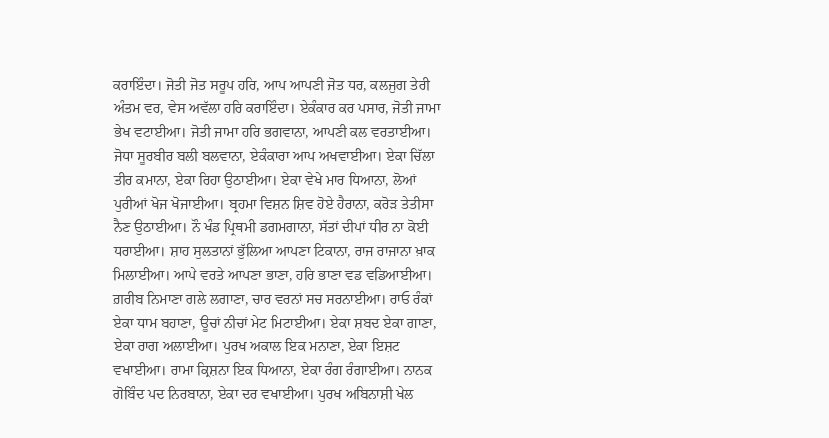ਕਰਾਇੰਦਾ। ਜੋਤੀ ਜੋਤ ਸਰੂਪ ਹਰਿ, ਆਪ ਆਪਣੀ ਜੋਤ ਧਰ, ਕਲਜੁਗ ਤੇਰੀ ਅੰਤਮ ਵਰ, ਵੇਸ ਅਵੱਲਾ ਹਰਿ ਕਰਾਇੰਦਾ। ਏਕੰਕਾਰ ਕਰ ਪਸਾਰ, ਜੋਤੀ ਜਾਮਾ ਭੇਖ ਵਟਾਈਆ। ਜੋਤੀ ਜਾਮਾ ਹਰਿ ਭਗਵਾਨਾ, ਆਪਣੀ ਕਲ ਵਰਤਾਈਆ। ਜੋਧਾ ਸੂਰਬੀਰ ਬਲੀ ਬਲਵਾਨਾ, ਏਕੰਕਾਰਾ ਆਪ ਅਖਵਾਈਆ। ਏਕਾ ਚਿੱਲਾ ਤੀਰ ਕਮਾਨਾ, ਏਕਾ ਰਿਹਾ ਉਠਾਈਆ। ਏਕਾ ਵੇਖੇ ਮਾਰ ਧਿਆਨਾ, ਲੋਆਂ ਪੁਰੀਆਂ ਖੋਜ ਖੋਜਾਈਆ। ਬ੍ਰਹਮਾ ਵਿਸ਼ਨ ਸ਼ਿਵ ਹੋਏ ਹੈਰਾਨਾ, ਕਰੋੜ ਤੇਤੀਸਾ ਨੈਣ ਉਠਾਈਆ। ਨੌ ਖੰਡ ਪ੍ਰਿਥਮੀ ਡਗਮਗਾਨਾ, ਸੱਤਾਂ ਦੀਪਾਂ ਧੀਰ ਨਾ ਕੋਈ ਧਰਾਈਆ। ਸ਼ਾਹ ਸੁਲਤਾਨਾਂ ਭੁੱਲਿਆ ਆਪਣਾ ਟਿਕਾਨਾ, ਰਾਜ ਰਾਜਾਨਾ ਖ਼ਾਕ ਮਿਲਾਈਆ। ਆਪੇ ਵਰਤੇ ਆਪਣਾ ਭਾਣਾ, ਹਰਿ ਭਾਣਾ ਵਡ ਵਡਿਆਈਆ। ਗ਼ਰੀਬ ਨਿਮਾਣਾ ਗਲੇ ਲਗਾਣਾ, ਚਾਰ ਵਰਨਾਂ ਸਚ ਸਰਨਾਈਆ। ਰਾਓ ਰੰਕਾਂ ਏਕਾ ਧਾਮ ਬਹਾਣਾ, ਊਚਾਂ ਨੀਚਾਂ ਮੇਟ ਮਿਟਾਈਆ। ਏਕਾ ਸ਼ਬਦ ਏਕਾ ਗਾਣਾ, ਏਕਾ ਰਾਗ ਅਲਾਈਆ। ਪੁਰਖ ਅਕਾਲ ਇਕ ਮਨਾਣਾ, ਏਕਾ ਇਸ਼ਟ ਵਖਾਈਆ। ਰਾਮਾ ਕ੍ਰਿਸ਼ਨਾ ਇਕ ਧਿਆਨਾ, ਏਕਾ ਰੰਗ ਰੰਗਾਈਆ। ਨਾਨਕ ਗੋਬਿੰਦ ਪਦ ਨਿਰਬਾਨਾ, ਏਕਾ ਦਰ ਵਖਾਈਆ। ਪੁਰਖ ਅਬਿਨਾਸ਼ੀ ਖੇਲ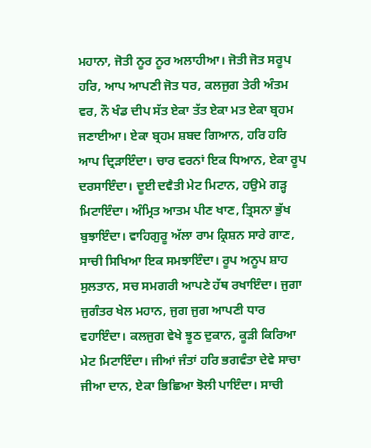ਮਹਾਨਾ, ਜੋਤੀ ਨੂਰ ਨੂਰ ਅਲਾਹੀਆ। ਜੋਤੀ ਜੋਤ ਸਰੂਪ ਹਰਿ, ਆਪ ਆਪਣੀ ਜੋਤ ਧਰ, ਕਲਜੁਗ ਤੇਰੀ ਅੰਤਮ ਵਰ, ਨੌ ਖੰਡ ਦੀਪ ਸੱਤ ਏਕਾ ਤੱਤ ਏਕਾ ਮਤ ਏਕਾ ਬ੍ਰਹਮ ਜਣਾਈਆ। ਏਕਾ ਬ੍ਰਹਮ ਸ਼ਬਦ ਗਿਆਨ, ਹਰਿ ਹਰਿ ਆਪ ਦ੍ਰਿੜਾਇੰਦਾ। ਚਾਰ ਵਰਨਾਂ ਇਕ ਧਿਆਨ, ਏਕਾ ਰੂਪ ਦਰਸਾਇੰਦਾ। ਦੂਈ ਦਵੈਤੀ ਮੇਟ ਮਿਟਾਨ, ਹਉਮੇ ਗੜ੍ਹ ਮਿਟਾਇੰਦਾ। ਅੰਮ੍ਰਿਤ ਆਤਮ ਪੀਣ ਖਾਣ, ਤ੍ਰਿਸਨਾ ਭੁੱਖ ਬੁਝਾਇੰਦਾ। ਵਾਹਿਗੁਰੂ ਅੱਲਾ ਰਾਮ ਕ੍ਰਿਸ਼ਨ ਸਾਰੇ ਗਾਣ, ਸਾਚੀ ਸਿਖਿਆ ਇਕ ਸਮਝਾਇੰਦਾ। ਰੂਪ ਅਨੂਪ ਸ਼ਾਹ ਸੁਲਤਾਨ, ਸਚ ਸਮਗਰੀ ਆਪਣੇ ਹੱਥ ਰਖਾਇੰਦਾ। ਜੁਗਾ ਜੁਗੰਤਰ ਖੇਲ ਮਹਾਨ, ਜੁਗ ਜੁਗ ਆਪਣੀ ਧਾਰ ਵਹਾਇੰਦਾ। ਕਲਜੁਗ ਵੇਖੇ ਝੂਠ ਦੁਕਾਨ, ਕੂੜੀ ਕਿਰਿਆ ਮੇਟ ਮਿਟਾਇੰਦਾ। ਜੀਆਂ ਜੰਤਾਂ ਹਰਿ ਭਗਵੰਤਾ ਦੇਵੇ ਸਾਚਾ ਜੀਆ ਦਾਨ, ਏਕਾ ਭਿਛਿਆ ਝੋਲੀ ਪਾਇੰਦਾ। ਸਾਚੀ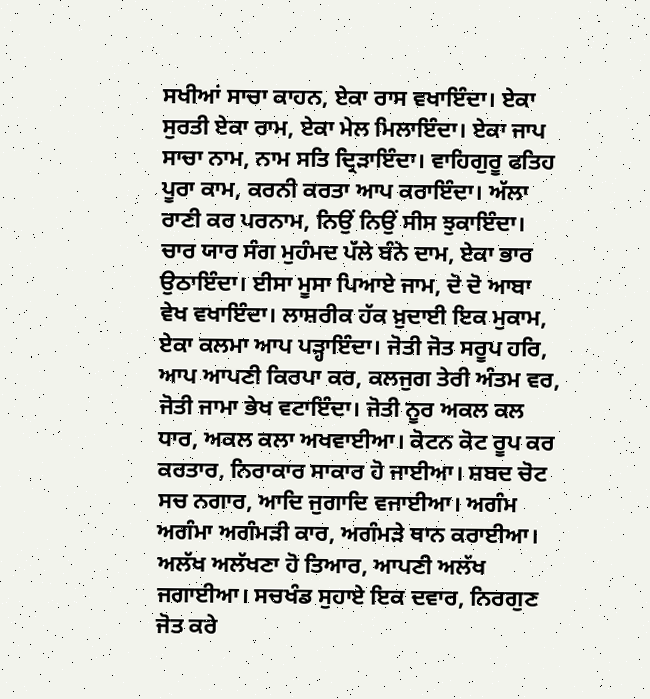ਸਖੀਆਂ ਸਾਚਾ ਕਾਹਨ, ਏਕਾ ਰਾਸ ਵਖਾਇੰਦਾ। ਏਕਾ ਸੁਰਤੀ ਏਕਾ ਰਾਮ, ਏਕਾ ਮੇਲ ਮਿਲਾਇੰਦਾ। ਏਕਾ ਜਾਪ ਸਾਚਾ ਨਾਮ, ਨਾਮ ਸਤਿ ਦ੍ਰਿੜਾਇੰਦਾ। ਵਾਹਿਗੁਰੂ ਫਤਿਹ ਪੂਰਾ ਕਾਮ, ਕਰਨੀ ਕਰਤਾ ਆਪ ਕਰਾਇੰਦਾ। ਅੱਲਾ ਰਾਣੀ ਕਰ ਪਰਨਾਮ, ਨਿਉਂ ਨਿਉਂ ਸੀਸ ਝੁਕਾਇੰਦਾ। ਚਾਰ ਯਾਰ ਸੰਗ ਮੁਹੰਮਦ ਪੱਲੇ ਬੰਨੇ ਦਾਮ, ਏਕਾ ਭਾਰ ਉਠਾਇੰਦਾ। ਈਸਾ ਮੂਸਾ ਪਿਆਏ ਜਾਮ, ਦੋ ਦੋ ਆਬਾ ਵੇਖ ਵਖਾਇੰਦਾ। ਲਾਸ਼ਰੀਕ ਹੱਕ ਖ਼ੁਦਾਈ ਇਕ ਮੁਕਾਮ, ਏਕਾ ਕਲਮਾ ਆਪ ਪੜ੍ਹਾਇੰਦਾ। ਜੋਤੀ ਜੋਤ ਸਰੂਪ ਹਰਿ, ਆਪ ਆਪਣੀ ਕਿਰਪਾ ਕਰ, ਕਲਜੁਗ ਤੇਰੀ ਅੰਤਮ ਵਰ, ਜੋਤੀ ਜਾਮਾ ਭੇਖ ਵਟਾਇੰਦਾ। ਜੋਤੀ ਨੂਰ ਅਕਲ ਕਲ ਧਾਰ, ਅਕਲ ਕਲਾ ਅਖਵਾਈਆ। ਕੋਟਨ ਕੋਟ ਰੂਪ ਕਰ ਕਰਤਾਰ, ਨਿਰਾਕਾਰ ਸਾਕਾਰ ਹੋ ਜਾਈਆ। ਸ਼ਬਦ ਚੋਟ ਸਚ ਨਗਾਰ, ਆਦਿ ਜੁਗਾਦਿ ਵਜਾਈਆ। ਅਗੰਮ ਅਗੰਮਾ ਅਗੰਮੜੀ ਕਾਰ, ਅਗੰਮੜੇ ਥਾਨ ਕਰਾਈਆ। ਅਲੱਖ ਅਲੱਖਣਾ ਹੋ ਤਿਆਰ, ਆਪਣੀ ਅਲੱਖ ਜਗਾਈਆ। ਸਚਖੰਡ ਸੁਹਾਏ ਇਕ ਦਵਾਰ, ਨਿਰਗੁਣ ਜੋਤ ਕਰੇ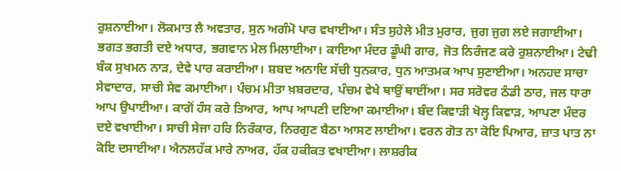ਰੁਸ਼ਨਾਈਆ। ਲੋਕਮਾਤ ਲੈ ਅਵਤਾਰ, ਸੁਨ ਅਗੰਮੋ ਪਾਰ ਵਖਾਈਆ। ਸੰਤ ਸੁਹੇਲੇ ਮੀਤ ਮੁਰਾਰ, ਜੁਗ ਜੁਗ ਲਏ ਜਗਾਈਆ। ਭਗਤ ਭਗਤੀ ਦਏ ਅਧਾਰ, ਭਗਵਾਨ ਮੇਲ ਮਿਲਾਈਆ। ਕਾਇਆ ਮੰਦਰ ਡੂੰਘੀ ਗਾਰ, ਜੋਤ ਨਿਰੰਜਣ ਕਰੇ ਰੁਸ਼ਨਾਈਆ। ਟੇਢੀ ਬੰਕ ਸੁਖਮਨ ਨਾੜ, ਦੇਵੇ ਪਾਰ ਕਰਾਈਆ। ਸ਼ਬਦ ਅਨਾਦਿ ਸੱਚੀ ਧੁਨਕਾਰ, ਧੁਨ ਆਤਮਕ ਆਪ ਸੁਣਾਈਆ। ਅਨਹਦ ਸਾਚਾ ਸੇਵਾਦਾਰ, ਸਾਚੀ ਸੇਵ ਕਮਾਈਆ। ਪੰਚਮ ਮੀਤਾ ਖ਼ਬਰਦਾਰ, ਪੰਚਮ ਵੇਖੇ ਥਾਉਂ ਥਾਈਂਆ। ਸਰ ਸਰੋਵਰ ਠੰਡੀ ਠਾਰ, ਜਲ ਧਾਰਾ ਆਪ ਉਪਾਈਆ। ਕਾਗੋਂ ਹੰਸ ਕਰੇ ਤਿਆਰ, ਆਪ ਆਪਣੀ ਦਇਆ ਕਮਾਈਆ। ਬੰਦ ਕਿਵਾੜੀ ਖੋਲ੍ਹ ਕਿਵਾੜ, ਆਪਣਾ ਮੰਦਰ ਦਏ ਵਖਾਈਆ। ਸਾਚੀ ਸੇਜਾ ਹਰਿ ਨਿਰੰਕਾਰ, ਨਿਰਗੁਣ ਬੈਠਾ ਆਸਣ ਲਾਈਆ। ਵਰਨ ਗੋਤ ਨਾ ਕੋਇ ਪਿਆਰ, ਜ਼ਾਤ ਪਾਤ ਨਾ ਕੋਇ ਦਸਾਈਆ। ਐਨਲਹੱਕ ਮਾਰੇ ਨਾਅਰ, ਹੱਕ ਹਕੀਕਤ ਵਖਾਈਆ। ਲਾਸ਼ਰੀਕ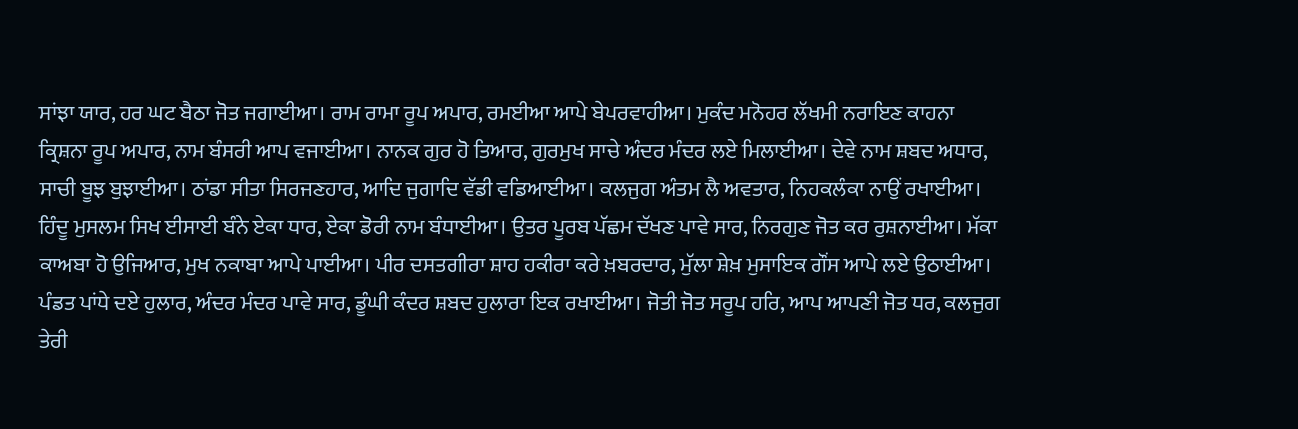ਸਾਂਝਾ ਯਾਰ, ਹਰ ਘਟ ਬੈਠਾ ਜੋਤ ਜਗਾਈਆ। ਰਾਮ ਰਾਮਾ ਰੂਪ ਅਪਾਰ, ਰਮਈਆ ਆਪੇ ਬੇਪਰਵਾਹੀਆ। ਮੁਕੰਦ ਮਨੋਹਰ ਲੱਖਮੀ ਨਰਾਇਣ ਕਾਹਨਾ ਕ੍ਰਿਸ਼ਨਾ ਰੂਪ ਅਪਾਰ, ਨਾਮ ਬੰਸਰੀ ਆਪ ਵਜਾਈਆ। ਨਾਨਕ ਗੁਰ ਹੋ ਤਿਆਰ, ਗੁਰਮੁਖ ਸਾਚੇ ਅੰਦਰ ਮੰਦਰ ਲਏ ਮਿਲਾਈਆ। ਦੇਵੇ ਨਾਮ ਸ਼ਬਦ ਅਧਾਰ, ਸਾਚੀ ਬੂਝ ਬੁਝਾਈਆ। ਠਾਂਡਾ ਸੀਤਾ ਸਿਰਜਣਹਾਰ, ਆਦਿ ਜੁਗਾਦਿ ਵੱਡੀ ਵਡਿਆਈਆ। ਕਲਜੁਗ ਅੰਤਮ ਲੈ ਅਵਤਾਰ, ਨਿਹਕਲੰਕਾ ਨਾਉਂ ਰਖਾਈਆ। ਹਿੰਦੂ ਮੁਸਲਮ ਸਿਖ ਈਸਾਈ ਬੰਨੇ ਏਕਾ ਧਾਰ, ਏਕਾ ਡੋਰੀ ਨਾਮ ਬੰਧਾਈਆ। ਉਤਰ ਪੂਰਬ ਪੱਛਮ ਦੱਖਣ ਪਾਵੇ ਸਾਰ, ਨਿਰਗੁਣ ਜੋਤ ਕਰ ਰੁਸ਼ਨਾਈਆ। ਮੱਕਾ ਕਾਅਬਾ ਹੋ ਉਜਿਆਰ, ਮੁਖ ਨਕਾਬਾ ਆਪੇ ਪਾਈਆ। ਪੀਰ ਦਸਤਗੀਰਾ ਸ਼ਾਹ ਹਕੀਰਾ ਕਰੇ ਖ਼ਬਰਦਾਰ, ਮੁੱਲਾ ਸ਼ੇਖ਼ ਮੁਸਾਇਕ ਗੌਂਸ ਆਪੇ ਲਏ ਉਠਾਈਆ। ਪੰਡਤ ਪਾਂਧੇ ਦਏ ਹੁਲਾਰ, ਅੰਦਰ ਮੰਦਰ ਪਾਵੇ ਸਾਰ, ਡੂੰਘੀ ਕੰਦਰ ਸ਼ਬਦ ਹੁਲਾਰਾ ਇਕ ਰਖਾਈਆ। ਜੋਤੀ ਜੋਤ ਸਰੂਪ ਹਰਿ, ਆਪ ਆਪਣੀ ਜੋਤ ਧਰ, ਕਲਜੁਗ ਤੇਰੀ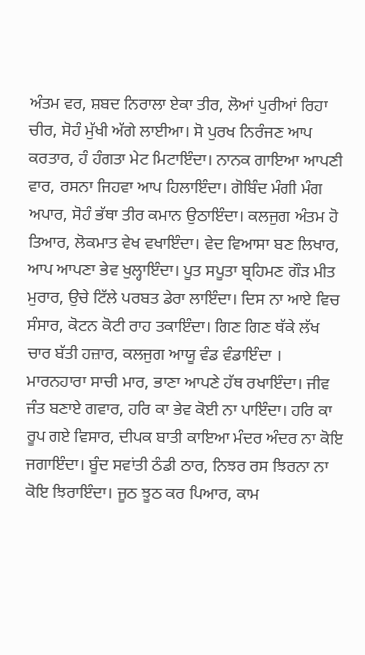ਅੰਤਮ ਵਰ, ਸ਼ਬਦ ਨਿਰਾਲਾ ਏਕਾ ਤੀਰ, ਲੋਆਂ ਪੁਰੀਆਂ ਰਿਹਾ ਚੀਰ, ਸੋਹੰ ਮੁੱਖੀ ਅੱਗੇ ਲਾਈਆ। ਸੋ ਪੁਰਖ ਨਿਰੰਜਣ ਆਪ ਕਰਤਾਰ, ਹੰ ਹੰਗਤਾ ਮੇਟ ਮਿਟਾਇੰਦਾ। ਨਾਨਕ ਗਾਇਆ ਆਪਣੀ ਵਾਰ, ਰਸਨਾ ਜਿਹਵਾ ਆਪ ਹਿਲਾਇੰਦਾ। ਗੋਬਿੰਦ ਮੰਗੀ ਮੰਗ ਅਪਾਰ, ਸੋਹੰ ਭੱਥਾ ਤੀਰ ਕਮਾਨ ਉਠਾਇੰਦਾ। ਕਲਜੁਗ ਅੰਤਮ ਹੋ ਤਿਆਰ, ਲੋਕਮਾਤ ਵੇਖ ਵਖਾਇੰਦਾ। ਵੇਦ ਵਿਆਸਾ ਬਣ ਲਿਖਾਰ, ਆਪ ਆਪਣਾ ਭੇਵ ਖੁਲ੍ਹਾਇੰਦਾ। ਪੂਤ ਸਪੂਤਾ ਬ੍ਰਹਿਮਣ ਗੌੜ ਮੀਤ ਮੁਰਾਰ, ਉਚੇ ਟਿੱਲੇ ਪਰਬਤ ਡੇਰਾ ਲਾਇੰਦਾ। ਦਿਸ ਨਾ ਆਏ ਵਿਚ ਸੰਸਾਰ, ਕੋਟਨ ਕੋਟੀ ਰਾਹ ਤਕਾਇੰਦਾ। ਗਿਣ ਗਿਣ ਥੱਕੇ ਲੱਖ ਚਾਰ ਬੱਤੀ ਹਜ਼ਾਰ, ਕਲਜੁਗ ਆਯੂ ਵੰਡ ਵੰਡਾਇੰਦਾ । ਮਾਰਨਹਾਰਾ ਸਾਚੀ ਮਾਰ, ਭਾਣਾ ਆਪਣੇ ਹੱਥ ਰਖਾਇੰਦਾ। ਜੀਵ ਜੰਤ ਬਣਾਏ ਗਵਾਰ, ਹਰਿ ਕਾ ਭੇਵ ਕੋਈ ਨਾ ਪਾਇੰਦਾ। ਹਰਿ ਕਾ ਰੂਪ ਗਏ ਵਿਸਾਰ, ਦੀਪਕ ਬਾਤੀ ਕਾਇਆ ਮੰਦਰ ਅੰਦਰ ਨਾ ਕੋਇ ਜਗਾਇੰਦਾ। ਬੂੰਦ ਸਵਾਂਤੀ ਠੰਡੀ ਠਾਰ, ਨਿਝਰ ਰਸ ਝਿਰਨਾ ਨਾ ਕੋਇ ਝਿਰਾਇੰਦਾ। ਜੂਠ ਝੂਠ ਕਰ ਪਿਆਰ, ਕਾਮ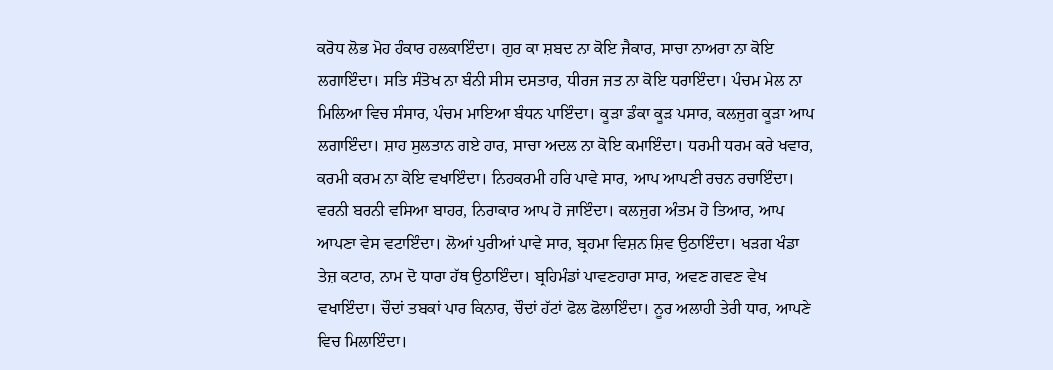ਕਰੋਧ ਲੋਭ ਮੋਹ ਹੰਕਾਰ ਹਲਕਾਇੰਦਾ। ਗੁਰ ਕਾ ਸ਼ਬਦ ਨਾ ਕੋਇ ਜੈਕਾਰ, ਸਾਚਾ ਨਾਅਰਾ ਨਾ ਕੋਇ ਲਗਾਇੰਦਾ। ਸਤਿ ਸੰਤੋਖ ਨਾ ਬੰਨੀ ਸੀਸ ਦਸਤਾਰ, ਧੀਰਜ ਜਤ ਨਾ ਕੋਇ ਧਰਾਇੰਦਾ। ਪੰਚਮ ਮੇਲ ਨਾ ਮਿਲਿਆ ਵਿਚ ਸੰਸਾਰ, ਪੰਚਮ ਮਾਇਆ ਬੰਧਨ ਪਾਇੰਦਾ। ਕੂੜਾ ਡੰਕਾ ਕੂੜ ਪਸਾਰ, ਕਲਜੁਗ ਕੂੜਾ ਆਪ ਲਗਾਇੰਦਾ। ਸ਼ਾਹ ਸੁਲਤਾਨ ਗਏ ਹਾਰ, ਸਾਚਾ ਅਦਲ ਨਾ ਕੋਇ ਕਮਾਇੰਦਾ। ਧਰਮੀ ਧਰਮ ਕਰੇ ਖਵਾਰ, ਕਰਮੀ ਕਰਮ ਨਾ ਕੋਇ ਵਖਾਇੰਦਾ। ਨਿਹਕਰਮੀ ਹਰਿ ਪਾਵੇ ਸਾਰ, ਆਪ ਆਪਣੀ ਰਚਨ ਰਚਾਇੰਦਾ। ਵਰਨੀ ਬਰਨੀ ਵਸਿਆ ਬਾਹਰ, ਨਿਰਾਕਾਰ ਆਪ ਹੋ ਜਾਇੰਦਾ। ਕਲਜੁਗ ਅੰਤਮ ਹੋ ਤਿਆਰ, ਆਪ ਆਪਣਾ ਵੇਸ ਵਟਾਇੰਦਾ। ਲੋਆਂ ਪੁਰੀਆਂ ਪਾਵੇ ਸਾਰ, ਬ੍ਰਹਮਾ ਵਿਸ਼ਨ ਸ਼ਿਵ ਉਠਾਇੰਦਾ। ਖੜਗ ਖੰਡਾ ਤੇਜ਼ ਕਟਾਰ, ਨਾਮ ਦੋ ਧਾਰਾ ਹੱਥ ਉਠਾਇੰਦਾ। ਬ੍ਰਹਿਮੰਡਾਂ ਪਾਵਣਹਾਰਾ ਸਾਰ, ਅਵਣ ਗਵਣ ਵੇਖ ਵਖਾਇੰਦਾ। ਚੌਦਾਂ ਤਬਕਾਂ ਪਾਰ ਕਿਨਾਰ, ਚੌਦਾਂ ਹੱਟਾਂ ਫੋਲ ਫੋਲਾਇੰਦਾ। ਨੂਰ ਅਲਾਹੀ ਤੇਰੀ ਧਾਰ, ਆਪਣੇ ਵਿਚ ਮਿਲਾਇੰਦਾ।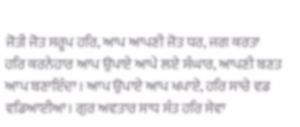ਜੋਤੀ ਜੋਤ ਸਰੂਪ ਹਰਿ, ਆਪ ਆਪਣੀ ਜੋਤ ਧਰ, ਜਗ ਕਰਤਾ ਹਰਿ ਕਰਨੇਹਾਰ ਆਪ ਉਪਾਏ ਆਪੇ ਲਏ ਸੰਘਾਰ, ਆਪਣੀ ਬਣਤ ਆਪ ਬਣਾਇੰਦਾ। ਆਪ ਉਪਾਏ ਆਪ ਖਪਾਏ, ਹਰਿ ਸਾਚੇ ਵਡ ਵਡਿਆਈਆ। ਗੁਰ ਅਵਤਾਰ ਸਾਧ ਸੰਤ ਹਰਿ ਸੇਵਾ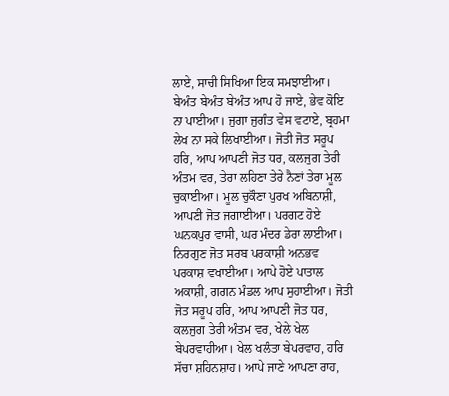ਲਾਏ, ਸਾਚੀ ਸਿਖਿਆ ਇਕ ਸਮਝਾਈਆ। ਬੇਅੰਤ ਬੇਅੰਤ ਬੇਅੰਤ ਆਪ ਹੋ ਜਾਏ, ਭੇਵ ਕੋਇ ਨਾ ਪਾਈਆ। ਜੁਗਾ ਜੁਗੰਤ ਵੇਸ ਵਟਾਏ, ਬ੍ਰਹਮਾ ਲੇਖ ਨਾ ਸਕੇ ਲਿਖਾਈਆ। ਜੋਤੀ ਜੋਤ ਸਰੂਪ ਹਰਿ, ਆਪ ਆਪਣੀ ਜੋਤ ਧਰ, ਕਲਜੁਗ ਤੇਰੀ ਅੰਤਮ ਵਰ, ਤੇਰਾ ਲਹਿਣਾ ਤੇਰੇ ਨੈਣਾਂ ਤੇਰਾ ਮੂਲ ਚੁਕਾਈਆ। ਮੂਲ ਚੁਕੌਣਾ ਪੁਰਖ ਅਬਿਨਾਸ਼ੀ, ਆਪਣੀ ਜੋਤ ਜਗਾਈਆ। ਪਰਗਟ ਹੋਏ ਘਨਕਪੁਰ ਵਾਸੀ, ਘਰ ਮੰਦਰ ਡੇਰਾ ਲਾਈਆ। ਨਿਰਗੁਣ ਜੋਤ ਸਰਬ ਪਰਕਾਸ਼ੀ ਅਨਭਵ ਪਰਕਾਸ਼ ਵਖਾਈਆ। ਆਪੇ ਹੋਏ ਪਾਤਾਲ ਅਕਾਸ਼ੀ, ਗਗਨ ਮੰਡਲ ਆਪ ਸੁਹਾਈਆ। ਜੋਤੀ ਜੋਤ ਸਰੂਪ ਹਰਿ, ਆਪ ਆਪਣੀ ਜੋਤ ਧਰ, ਕਲਜੁਗ ਤੇਰੀ ਅੰਤਮ ਵਰ, ਖੇਲੇ ਖੇਲ ਬੇਪਰਵਾਹੀਆ। ਖੇਲ ਖਲੰਤਾ ਬੇਪਰਵਾਹ, ਹਰਿ ਸੱਚਾ ਸ਼ਹਿਨਸ਼ਾਹ। ਆਪੇ ਜਾਣੇ ਆਪਣਾ ਰਾਹ,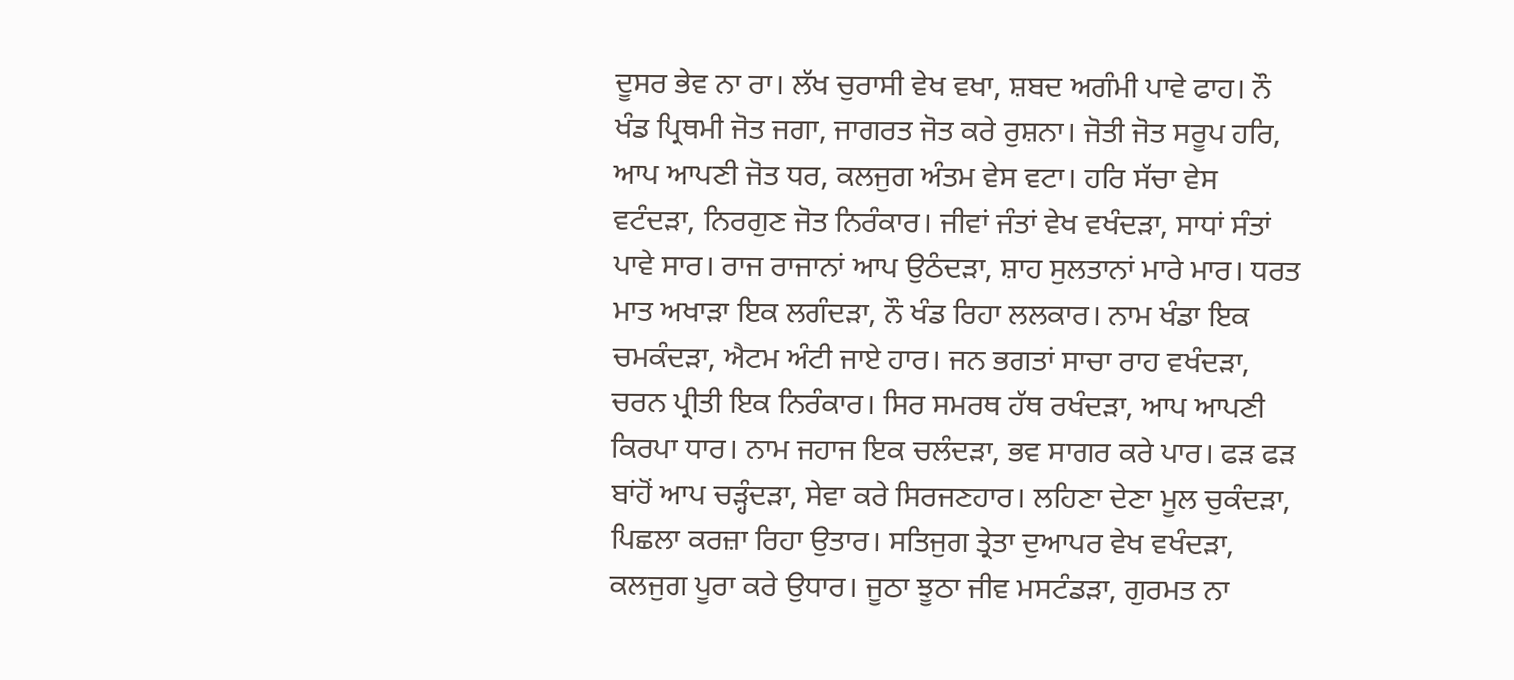ਦੂਸਰ ਭੇਵ ਨਾ ਰਾ। ਲੱਖ ਚੁਰਾਸੀ ਵੇਖ ਵਖਾ, ਸ਼ਬਦ ਅਗੰਮੀ ਪਾਵੇ ਫਾਹ। ਨੌ ਖੰਡ ਪ੍ਰਿਥਮੀ ਜੋਤ ਜਗਾ, ਜਾਗਰਤ ਜੋਤ ਕਰੇ ਰੁਸ਼ਨਾ। ਜੋਤੀ ਜੋਤ ਸਰੂਪ ਹਰਿ, ਆਪ ਆਪਣੀ ਜੋਤ ਧਰ, ਕਲਜੁਗ ਅੰਤਮ ਵੇਸ ਵਟਾ। ਹਰਿ ਸੱਚਾ ਵੇਸ ਵਟੰਦੜਾ, ਨਿਰਗੁਣ ਜੋਤ ਨਿਰੰਕਾਰ। ਜੀਵਾਂ ਜੰਤਾਂ ਵੇਖ ਵਖੰਦੜਾ, ਸਾਧਾਂ ਸੰਤਾਂ ਪਾਵੇ ਸਾਰ। ਰਾਜ ਰਾਜਾਨਾਂ ਆਪ ਉਠੰਦੜਾ, ਸ਼ਾਹ ਸੁਲਤਾਨਾਂ ਮਾਰੇ ਮਾਰ। ਧਰਤ ਮਾਤ ਅਖਾੜਾ ਇਕ ਲਗੰਦੜਾ, ਨੌ ਖੰਡ ਰਿਹਾ ਲਲਕਾਰ। ਨਾਮ ਖੰਡਾ ਇਕ ਚਮਕੰਦੜਾ, ਐਟਮ ਅੰਟੀ ਜਾਏ ਹਾਰ। ਜਨ ਭਗਤਾਂ ਸਾਚਾ ਰਾਹ ਵਖੰਦੜਾ, ਚਰਨ ਪ੍ਰੀਤੀ ਇਕ ਨਿਰੰਕਾਰ। ਸਿਰ ਸਮਰਥ ਹੱਥ ਰਖੰਦੜਾ, ਆਪ ਆਪਣੀ ਕਿਰਪਾ ਧਾਰ। ਨਾਮ ਜਹਾਜ ਇਕ ਚਲੰਦੜਾ, ਭਵ ਸਾਗਰ ਕਰੇ ਪਾਰ। ਫੜ ਫੜ ਬਾਂਹੋਂ ਆਪ ਚੜ੍ਹੰਦੜਾ, ਸੇਵਾ ਕਰੇ ਸਿਰਜਣਹਾਰ। ਲਹਿਣਾ ਦੇਣਾ ਮੂਲ ਚੁਕੰਦੜਾ, ਪਿਛਲਾ ਕਰਜ਼ਾ ਰਿਹਾ ਉਤਾਰ। ਸਤਿਜੁਗ ਤ੍ਰੇਤਾ ਦੁਆਪਰ ਵੇਖ ਵਖੰਦੜਾ, ਕਲਜੁਗ ਪੂਰਾ ਕਰੇ ਉਧਾਰ। ਜੂਠਾ ਝੂਠਾ ਜੀਵ ਮਸਟੰਡੜਾ, ਗੁਰਮਤ ਨਾ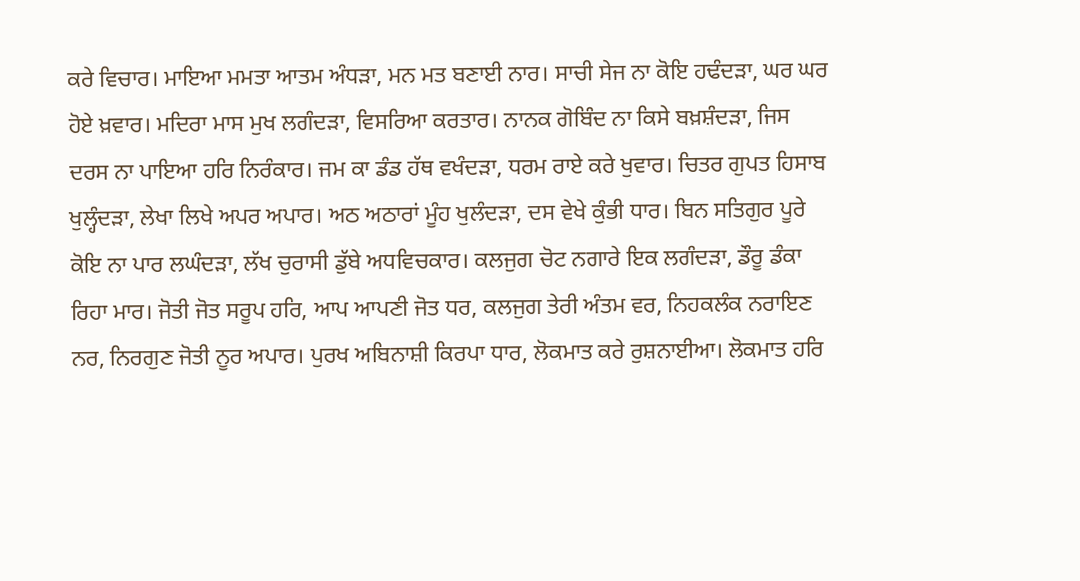ਕਰੇ ਵਿਚਾਰ। ਮਾਇਆ ਮਮਤਾ ਆਤਮ ਅੰਧੜਾ, ਮਨ ਮਤ ਬਣਾਈ ਨਾਰ। ਸਾਚੀ ਸੇਜ ਨਾ ਕੋਇ ਹਢੰਦੜਾ, ਘਰ ਘਰ ਹੋਏ ਖ਼ਵਾਰ। ਮਦਿਰਾ ਮਾਸ ਮੁਖ ਲਗੰਦੜਾ, ਵਿਸਰਿਆ ਕਰਤਾਰ। ਨਾਨਕ ਗੋਬਿੰਦ ਨਾ ਕਿਸੇ ਬਖ਼ਸ਼ੰਦੜਾ, ਜਿਸ ਦਰਸ ਨਾ ਪਾਇਆ ਹਰਿ ਨਿਰੰਕਾਰ। ਜਮ ਕਾ ਡੰਡ ਹੱਥ ਵਖੰਦੜਾ, ਧਰਮ ਰਾਏ ਕਰੇ ਖੁਵਾਰ। ਚਿਤਰ ਗੁਪਤ ਹਿਸਾਬ ਖੁਲ੍ਹੰਦੜਾ, ਲੇਖਾ ਲਿਖੇ ਅਪਰ ਅਪਾਰ। ਅਠ ਅਠਾਰਾਂ ਮੂੰਹ ਖੁਲੰਦੜਾ, ਦਸ ਵੇਖੇ ਕੁੰਭੀ ਧਾਰ। ਬਿਨ ਸਤਿਗੁਰ ਪੂਰੇ ਕੋਇ ਨਾ ਪਾਰ ਲਘੰਦੜਾ, ਲੱਖ ਚੁਰਾਸੀ ਡੁੱਬੇ ਅਧਵਿਚਕਾਰ। ਕਲਜੁਗ ਚੋਟ ਨਗਾਰੇ ਇਕ ਲਗੰਦੜਾ, ਡੌਰੂ ਡੰਕਾ ਰਿਹਾ ਮਾਰ। ਜੋਤੀ ਜੋਤ ਸਰੂਪ ਹਰਿ, ਆਪ ਆਪਣੀ ਜੋਤ ਧਰ, ਕਲਜੁਗ ਤੇਰੀ ਅੰਤਮ ਵਰ, ਨਿਹਕਲੰਕ ਨਰਾਇਣ ਨਰ, ਨਿਰਗੁਣ ਜੋਤੀ ਨੂਰ ਅਪਾਰ। ਪੁਰਖ ਅਬਿਨਾਸ਼ੀ ਕਿਰਪਾ ਧਾਰ, ਲੋਕਮਾਤ ਕਰੇ ਰੁਸ਼ਨਾਈਆ। ਲੋਕਮਾਤ ਹਰਿ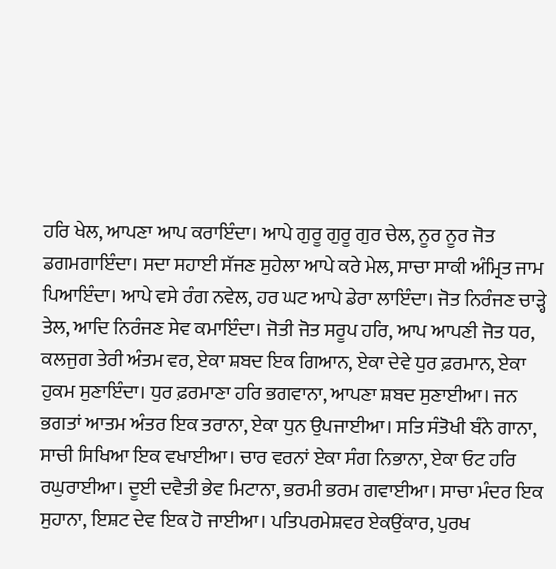ਹਰਿ ਖੇਲ, ਆਪਣਾ ਆਪ ਕਰਾਇੰਦਾ। ਆਪੇ ਗੁਰੂ ਗੁਰੂ ਗੁਰ ਚੇਲ, ਨੂਰ ਨੂਰ ਜੋਤ ਡਗਮਗਾਇੰਦਾ। ਸਦਾ ਸਹਾਈ ਸੱਜਣ ਸੁਹੇਲਾ ਆਪੇ ਕਰੇ ਮੇਲ, ਸਾਚਾ ਸਾਕੀ ਅੰਮ੍ਰਿਤ ਜਾਮ ਪਿਆਇੰਦਾ। ਆਪੇ ਵਸੇ ਰੰਗ ਨਵੇਲ, ਹਰ ਘਟ ਆਪੇ ਡੇਰਾ ਲਾਇੰਦਾ। ਜੋਤ ਨਿਰੰਜਣ ਚਾੜ੍ਹੇ ਤੇਲ, ਆਦਿ ਨਿਰੰਜਣ ਸੇਵ ਕਮਾਇੰਦਾ। ਜੋਤੀ ਜੋਤ ਸਰੂਪ ਹਰਿ, ਆਪ ਆਪਣੀ ਜੋਤ ਧਰ, ਕਲਜੁਗ ਤੇਰੀ ਅੰਤਮ ਵਰ, ਏਕਾ ਸ਼ਬਦ ਇਕ ਗਿਆਨ, ਏਕਾ ਦੇਵੇ ਧੁਰ ਫ਼ਰਮਾਨ, ਏਕਾ ਹੁਕਮ ਸੁਣਾਇੰਦਾ। ਧੁਰ ਫ਼ਰਮਾਣਾ ਹਰਿ ਭਗਵਾਨਾ, ਆਪਣਾ ਸ਼ਬਦ ਸੁਣਾਈਆ। ਜਨ ਭਗਤਾਂ ਆਤਮ ਅੰਤਰ ਇਕ ਤਰਾਨਾ, ਏਕਾ ਧੁਨ ਉਪਜਾਈਆ। ਸਤਿ ਸੰਤੋਖੀ ਬੰਨੇ ਗਾਨਾ, ਸਾਚੀ ਸਿਖਿਆ ਇਕ ਵਖਾਈਆ। ਚਾਰ ਵਰਨਾਂ ਏਕਾ ਸੰਗ ਨਿਭਾਨਾ, ਏਕਾ ਓਟ ਹਰਿ ਰਘੁਰਾਈਆ। ਦੂਈ ਦਵੈਤੀ ਭੇਵ ਮਿਟਾਨਾ, ਭਰਮੀ ਭਰਮ ਗਵਾਈਆ। ਸਾਚਾ ਮੰਦਰ ਇਕ ਸੁਹਾਨਾ, ਇਸ਼ਟ ਦੇਵ ਇਕ ਹੋ ਜਾਈਆ। ਪਤਿਪਰਮੇਸ਼ਵਰ ਏਕਉਂਕਾਰ, ਪੁਰਖ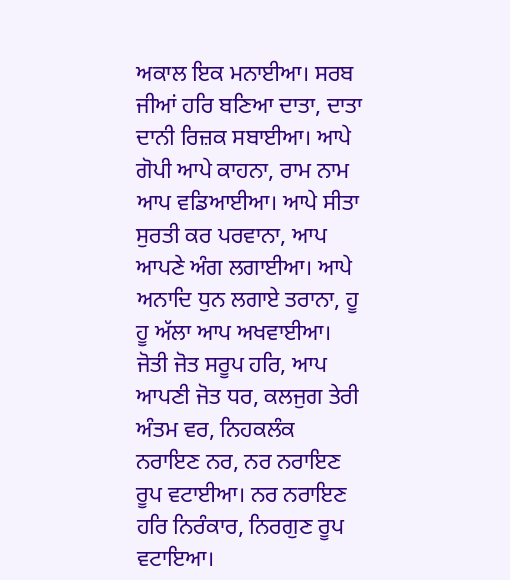ਅਕਾਲ ਇਕ ਮਨਾਈਆ। ਸਰਬ ਜੀਆਂ ਹਰਿ ਬਣਿਆ ਦਾਤਾ, ਦਾਤਾ ਦਾਨੀ ਰਿਜ਼ਕ ਸਬਾਈਆ। ਆਪੇ ਗੋਪੀ ਆਪੇ ਕਾਹਨਾ, ਰਾਮ ਨਾਮ ਆਪ ਵਡਿਆਈਆ। ਆਪੇ ਸੀਤਾ ਸੁਰਤੀ ਕਰ ਪਰਵਾਨਾ, ਆਪ ਆਪਣੇ ਅੰਗ ਲਗਾਈਆ। ਆਪੇ ਅਨਾਦਿ ਧੁਨ ਲਗਾਏ ਤਰਾਨਾ, ਹੂ ਹੂ ਅੱਲਾ ਆਪ ਅਖਵਾਈਆ। ਜੋਤੀ ਜੋਤ ਸਰੂਪ ਹਰਿ, ਆਪ ਆਪਣੀ ਜੋਤ ਧਰ, ਕਲਜੁਗ ਤੇਰੀ ਅੰਤਮ ਵਰ, ਨਿਹਕਲੰਕ ਨਰਾਇਣ ਨਰ, ਨਰ ਨਰਾਇਣ ਰੂਪ ਵਟਾਈਆ। ਨਰ ਨਰਾਇਣ ਹਰਿ ਨਿਰੰਕਾਰ, ਨਿਰਗੁਣ ਰੂਪ ਵਟਾਇਆ।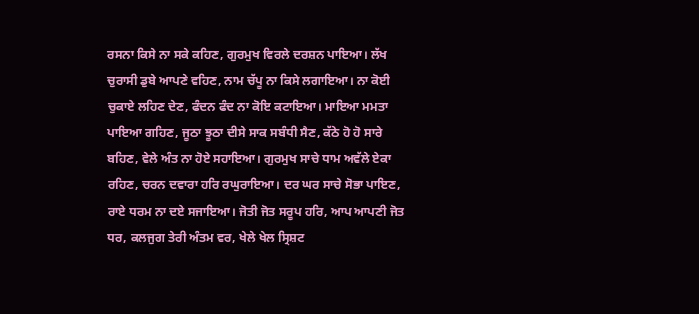ਰਸਨਾ ਕਿਸੇ ਨਾ ਸਕੇ ਕਹਿਣ, ਗੁਰਮੁਖ ਵਿਰਲੇ ਦਰਸ਼ਨ ਪਾਇਆ। ਲੱਖ ਚੁਰਾਸੀ ਡੁਬੇ ਆਪਣੇ ਵਹਿਣ, ਨਾਮ ਚੱਪੂ ਨਾ ਕਿਸੇ ਲਗਾਇਆ। ਨਾ ਕੋਈ ਚੁਕਾਏ ਲਹਿਣ ਦੇਣ, ਫੰਦਨ ਫੰਦ ਨਾ ਕੋਇ ਕਟਾਇਆ। ਮਾਇਆ ਮਮਤਾ ਪਾਇਆ ਗਹਿਣ, ਜੂਠਾ ਝੂਠਾ ਦੀਸੇ ਸਾਕ ਸਬੰਧੀ ਸੈਣ, ਕੱਠੇ ਹੋ ਹੋ ਸਾਰੇ ਬਹਿਣ, ਵੇਲੇ ਅੰਤ ਨਾ ਹੋਏ ਸਹਾਇਆ। ਗੁਰਮੁਖ ਸਾਚੇ ਧਾਮ ਅਵੱਲੇ ਏਕਾ ਰਹਿਣ, ਚਰਨ ਦਵਾਰਾ ਹਰਿ ਰਘੁਰਾਇਆ। ਦਰ ਘਰ ਸਾਚੇ ਸੋਭਾ ਪਾਇਣ, ਰਾਏ ਧਰਮ ਨਾ ਦਏ ਸਜਾਇਆ। ਜੋਤੀ ਜੋਤ ਸਰੂਪ ਹਰਿ, ਆਪ ਆਪਣੀ ਜੋਤ ਧਰ, ਕਲਜੁਗ ਤੇਰੀ ਅੰਤਮ ਵਰ, ਖੇਲੇ ਖੇਲ ਸ੍ਰਿਸ਼ਟ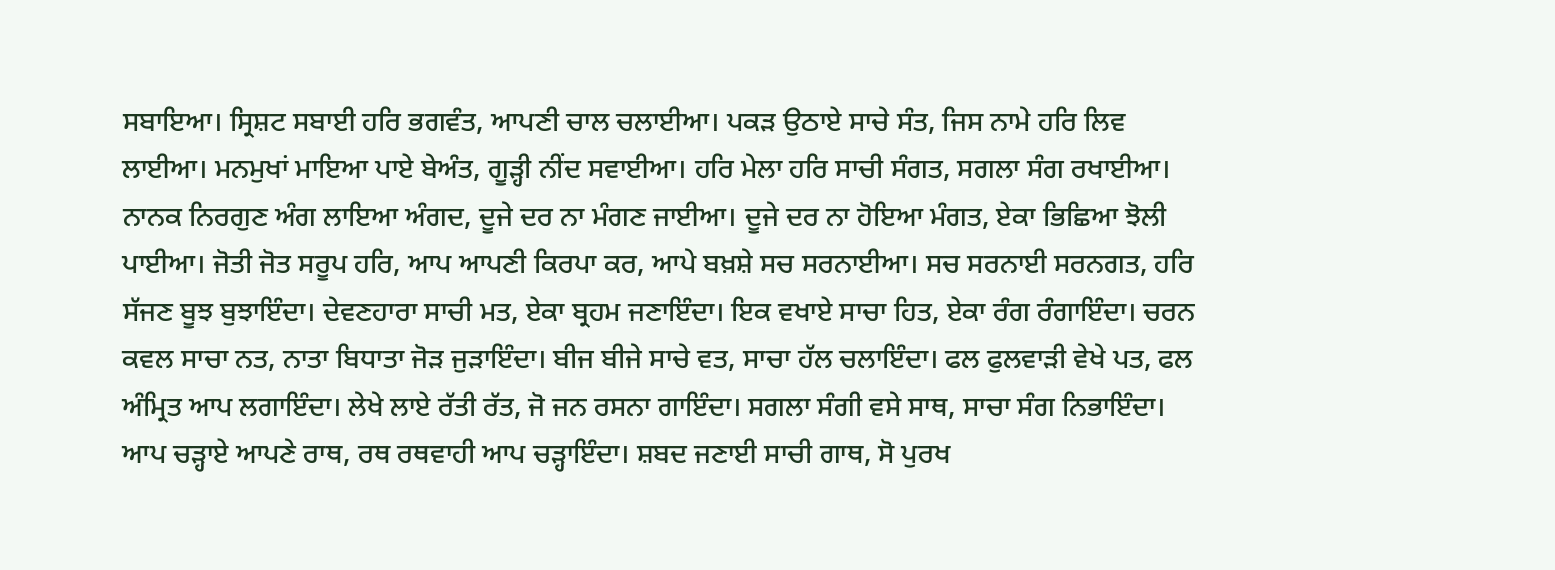ਸਬਾਇਆ। ਸ੍ਰਿਸ਼ਟ ਸਬਾਈ ਹਰਿ ਭਗਵੰਤ, ਆਪਣੀ ਚਾਲ ਚਲਾਈਆ। ਪਕੜ ਉਠਾਏ ਸਾਚੇ ਸੰਤ, ਜਿਸ ਨਾਮੇ ਹਰਿ ਲਿਵ ਲਾਈਆ। ਮਨਮੁਖਾਂ ਮਾਇਆ ਪਾਏ ਬੇਅੰਤ, ਗੂੜ੍ਹੀ ਨੀਂਦ ਸਵਾਈਆ। ਹਰਿ ਮੇਲਾ ਹਰਿ ਸਾਚੀ ਸੰਗਤ, ਸਗਲਾ ਸੰਗ ਰਖਾਈਆ। ਨਾਨਕ ਨਿਰਗੁਣ ਅੰਗ ਲਾਇਆ ਅੰਗਦ, ਦੂਜੇ ਦਰ ਨਾ ਮੰਗਣ ਜਾਈਆ। ਦੂਜੇ ਦਰ ਨਾ ਹੋਇਆ ਮੰਗਤ, ਏਕਾ ਭਿਛਿਆ ਝੋਲੀ ਪਾਈਆ। ਜੋਤੀ ਜੋਤ ਸਰੂਪ ਹਰਿ, ਆਪ ਆਪਣੀ ਕਿਰਪਾ ਕਰ, ਆਪੇ ਬਖ਼ਸ਼ੇ ਸਚ ਸਰਨਾਈਆ। ਸਚ ਸਰਨਾਈ ਸਰਨਗਤ, ਹਰਿ ਸੱਜਣ ਬੂਝ ਬੁਝਾਇੰਦਾ। ਦੇਵਣਹਾਰਾ ਸਾਚੀ ਮਤ, ਏਕਾ ਬ੍ਰਹਮ ਜਣਾਇੰਦਾ। ਇਕ ਵਖਾਏ ਸਾਚਾ ਹਿਤ, ਏਕਾ ਰੰਗ ਰੰਗਾਇੰਦਾ। ਚਰਨ ਕਵਲ ਸਾਚਾ ਨਤ, ਨਾਤਾ ਬਿਧਾਤਾ ਜੋੜ ਜੁੜਾਇੰਦਾ। ਬੀਜ ਬੀਜੇ ਸਾਚੇ ਵਤ, ਸਾਚਾ ਹੱਲ ਚਲਾਇੰਦਾ। ਫਲ ਫੁਲਵਾੜੀ ਵੇਖੇ ਪਤ, ਫਲ ਅੰਮ੍ਰਿਤ ਆਪ ਲਗਾਇੰਦਾ। ਲੇਖੇ ਲਾਏ ਰੱਤੀ ਰੱਤ, ਜੋ ਜਨ ਰਸਨਾ ਗਾਇੰਦਾ। ਸਗਲਾ ਸੰਗੀ ਵਸੇ ਸਾਥ, ਸਾਚਾ ਸੰਗ ਨਿਭਾਇੰਦਾ। ਆਪ ਚੜ੍ਹਾਏ ਆਪਣੇ ਰਾਥ, ਰਥ ਰਥਵਾਹੀ ਆਪ ਚੜ੍ਹਾਇੰਦਾ। ਸ਼ਬਦ ਜਣਾਈ ਸਾਚੀ ਗਾਥ, ਸੋ ਪੁਰਖ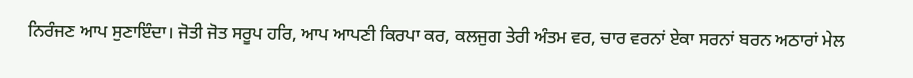ਨਿਰੰਜਣ ਆਪ ਸੁਣਾਇੰਦਾ। ਜੋਤੀ ਜੋਤ ਸਰੂਪ ਹਰਿ, ਆਪ ਆਪਣੀ ਕਿਰਪਾ ਕਰ, ਕਲਜੁਗ ਤੇਰੀ ਅੰਤਮ ਵਰ, ਚਾਰ ਵਰਨਾਂ ਏਕਾ ਸਰਨਾਂ ਬਰਨ ਅਠਾਰਾਂ ਮੇਲ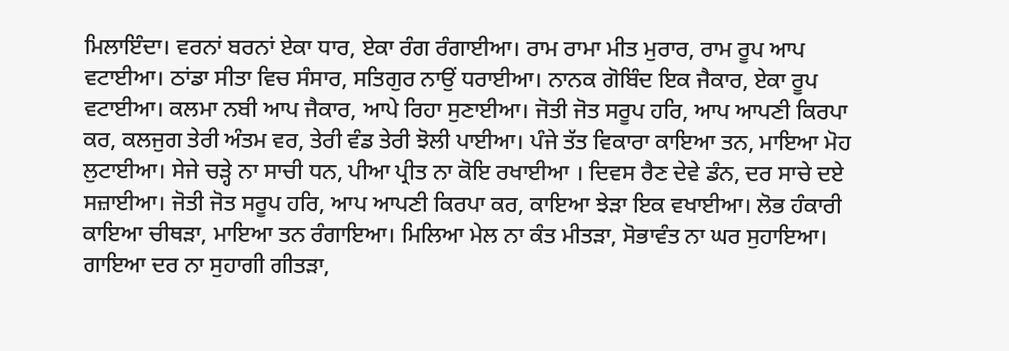ਮਿਲਾਇੰਦਾ। ਵਰਨਾਂ ਬਰਨਾਂ ਏਕਾ ਧਾਰ, ਏਕਾ ਰੰਗ ਰੰਗਾਈਆ। ਰਾਮ ਰਾਮਾ ਮੀਤ ਮੁਰਾਰ, ਰਾਮ ਰੂਪ ਆਪ ਵਟਾਈਆ। ਠਾਂਡਾ ਸੀਤਾ ਵਿਚ ਸੰਸਾਰ, ਸਤਿਗੁਰ ਨਾਉਂ ਧਰਾਈਆ। ਨਾਨਕ ਗੋਬਿੰਦ ਇਕ ਜੈਕਾਰ, ਏਕਾ ਰੂਪ ਵਟਾਈਆ। ਕਲਮਾ ਨਬੀ ਆਪ ਜੈਕਾਰ, ਆਪੇ ਰਿਹਾ ਸੁਣਾਈਆ। ਜੋਤੀ ਜੋਤ ਸਰੂਪ ਹਰਿ, ਆਪ ਆਪਣੀ ਕਿਰਪਾ ਕਰ, ਕਲਜੁਗ ਤੇਰੀ ਅੰਤਮ ਵਰ, ਤੇਰੀ ਵੰਡ ਤੇਰੀ ਝੋਲੀ ਪਾਈਆ। ਪੰਜੇ ਤੱਤ ਵਿਕਾਰਾ ਕਾਇਆ ਤਨ, ਮਾਇਆ ਮੋਹ ਲੁਟਾਈਆ। ਸੇਜੇ ਚੜ੍ਹੇ ਨਾ ਸਾਚੀ ਧਨ, ਪੀਆ ਪ੍ਰੀਤ ਨਾ ਕੋਇ ਰਖਾਈਆ । ਦਿਵਸ ਰੈਣ ਦੇਵੇ ਡੰਨ, ਦਰ ਸਾਚੇ ਦਏ ਸਜ਼ਾਈਆ। ਜੋਤੀ ਜੋਤ ਸਰੂਪ ਹਰਿ, ਆਪ ਆਪਣੀ ਕਿਰਪਾ ਕਰ, ਕਾਇਆ ਝੇੜਾ ਇਕ ਵਖਾਈਆ। ਲੋਭ ਹੰਕਾਰੀ ਕਾਇਆ ਚੀਥੜਾ, ਮਾਇਆ ਤਨ ਰੰਗਾਇਆ। ਮਿਲਿਆ ਮੇਲ ਨਾ ਕੰਤ ਮੀਤੜਾ, ਸੋਭਾਵੰਤ ਨਾ ਘਰ ਸੁਹਾਇਆ। ਗਾਇਆ ਦਰ ਨਾ ਸੁਹਾਗੀ ਗੀਤੜਾ,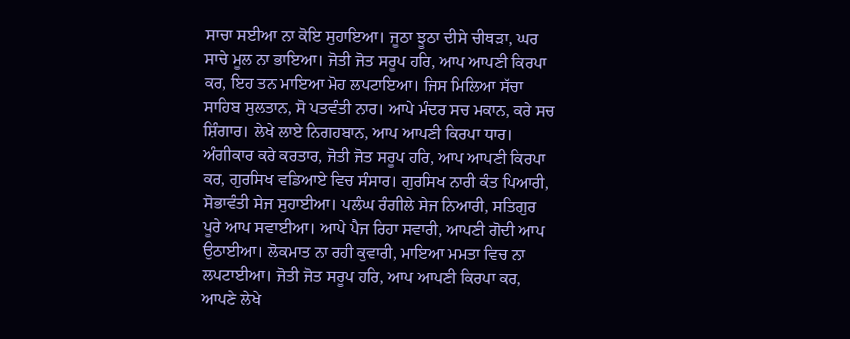ਸਾਚਾ ਸਈਆ ਨਾ ਕੋਇ ਸੁਹਾਇਆ। ਜੂਠਾ ਝੂਠਾ ਦੀਸੇ ਚੀਥੜਾ, ਘਰ ਸਾਚੇ ਮੂਲ ਨਾ ਭਾਇਆ। ਜੋਤੀ ਜੋਤ ਸਰੂਪ ਹਰਿ, ਆਪ ਆਪਣੀ ਕਿਰਪਾ ਕਰ, ਇਹ ਤਨ ਮਾਇਆ ਮੋਹ ਲਪਟਾਇਆ। ਜਿਸ ਮਿਲਿਆ ਸੱਚਾ ਸਾਹਿਬ ਸੁਲਤਾਨ, ਸੋ ਪਤਵੰਤੀ ਨਾਰ। ਆਪੇ ਮੰਦਰ ਸਚ ਮਕਾਨ, ਕਰੇ ਸਚ ਸ਼ਿੰਗਾਰ। ਲੇਖੇ ਲਾਏ ਨਿਗਹਬਾਨ, ਆਪ ਆਪਣੀ ਕਿਰਪਾ ਧਾਰ। ਅੰਗੀਕਾਰ ਕਰੇ ਕਰਤਾਰ, ਜੋਤੀ ਜੋਤ ਸਰੂਪ ਹਰਿ, ਆਪ ਆਪਣੀ ਕਿਰਪਾ ਕਰ, ਗੁਰਸਿਖ ਵਡਿਆਏ ਵਿਚ ਸੰਸਾਰ। ਗੁਰਸਿਖ ਨਾਰੀ ਕੰਤ ਪਿਆਰੀ, ਸੋਭਾਵੰਤੀ ਸੇਜ ਸੁਹਾਈਆ। ਪਲੰਘ ਰੰਗੀਲੇ ਸੇਜ ਨਿਆਰੀ, ਸਤਿਗੁਰ ਪੂਰੇ ਆਪ ਸਵਾਈਆ। ਆਪੇ ਪੈਜ ਰਿਹਾ ਸਵਾਰੀ, ਆਪਣੀ ਗੋਦੀ ਆਪ ਉਠਾਈਆ। ਲੋਕਮਾਤ ਨਾ ਰਹੀ ਕੁਵਾਰੀ, ਮਾਇਆ ਮਮਤਾ ਵਿਚ ਨਾ ਲਪਟਾਈਆ। ਜੋਤੀ ਜੋਤ ਸਰੂਪ ਹਰਿ, ਆਪ ਆਪਣੀ ਕਿਰਪਾ ਕਰ, ਆਪਣੇ ਲੇਖੇ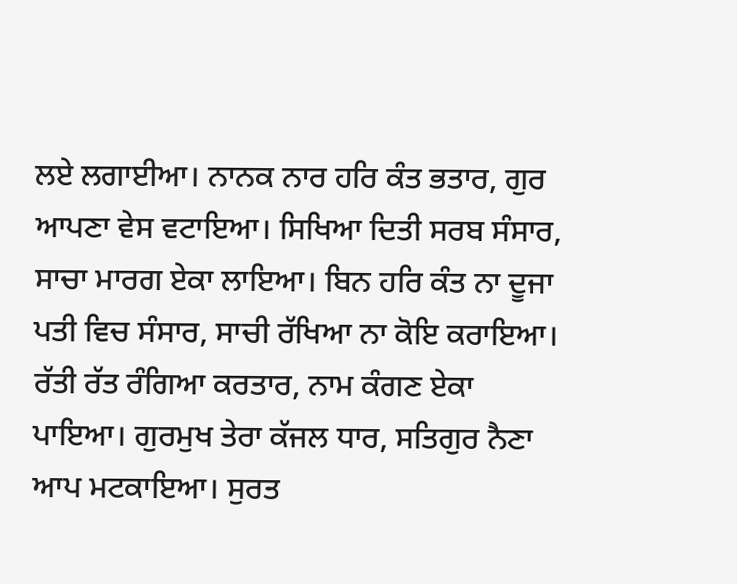ਲਏ ਲਗਾਈਆ। ਨਾਨਕ ਨਾਰ ਹਰਿ ਕੰਤ ਭਤਾਰ, ਗੁਰ ਆਪਣਾ ਵੇਸ ਵਟਾਇਆ। ਸਿਖਿਆ ਦਿਤੀ ਸਰਬ ਸੰਸਾਰ, ਸਾਚਾ ਮਾਰਗ ਏਕਾ ਲਾਇਆ। ਬਿਨ ਹਰਿ ਕੰਤ ਨਾ ਦੂਜਾ ਪਤੀ ਵਿਚ ਸੰਸਾਰ, ਸਾਚੀ ਰੱਖਿਆ ਨਾ ਕੋਇ ਕਰਾਇਆ। ਰੱਤੀ ਰੱਤ ਰੰਗਿਆ ਕਰਤਾਰ, ਨਾਮ ਕੰਗਣ ਏਕਾ ਪਾਇਆ। ਗੁਰਮੁਖ ਤੇਰਾ ਕੱਜਲ ਧਾਰ, ਸਤਿਗੁਰ ਨੈਣਾ ਆਪ ਮਟਕਾਇਆ। ਸੁਰਤ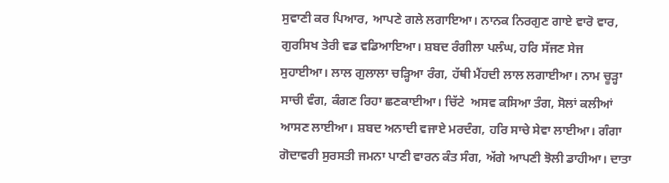ਸੁਵਾਣੀ ਕਰ ਪਿਆਰ, ਆਪਣੇ ਗਲੇ ਲਗਾਇਆ। ਨਾਨਕ ਨਿਰਗੁਣ ਗਾਏ ਵਾਰੋ ਵਾਰ, ਗੁਰਸਿਖ ਤੇਰੀ ਵਡ ਵਡਿਆਇਆ। ਸ਼ਬਦ ਰੰਗੀਲਾ ਪਲੰਘ, ਹਰਿ ਸੱਜਣ ਸੇਜ ਸੁਹਾਈਆ। ਲਾਲ ਗੁਲਾਲਾ ਚੜ੍ਹਿਆ ਰੰਗ, ਹੱਥੀ ਮੈਂਹਦੀ ਲਾਲ ਲਗਾਈਆ। ਨਾਮ ਚੂੜ੍ਹਾ ਸਾਚੀ ਵੰਗ, ਕੰਗਣ ਰਿਹਾ ਛਣਕਾਈਆ। ਚਿੱਟੇ  ਅਸਵ ਕਸਿਆ ਤੰਗ, ਸੋਲਾਂ ਕਲੀਆਂ ਆਸਣ ਲਾਈਆ। ਸ਼ਬਦ ਅਨਾਦੀ ਵਜਾਏ ਮਰਦੰਗ, ਹਰਿ ਸਾਚੇ ਸੇਵਾ ਲਾਈਆ। ਗੰਗਾ ਗੋਦਾਵਰੀ ਸੁਰਸਤੀ ਜਮਨਾ ਪਾਣੀ ਵਾਰਨ ਕੰਤ ਸੰਗ, ਅੱਗੇ ਆਪਣੀ ਝੋਲੀ ਡਾਹੀਆ। ਦਾਤਾ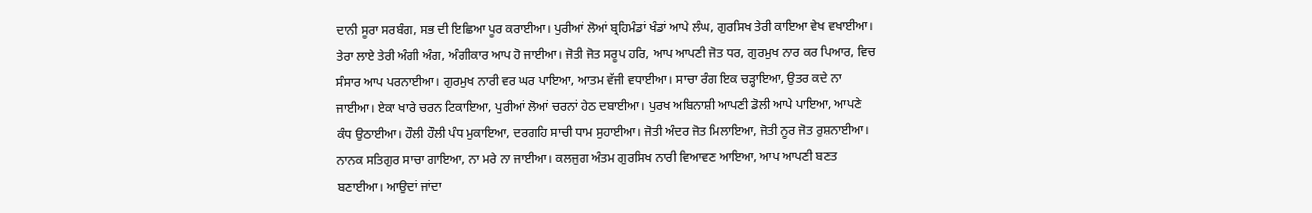ਦਾਨੀ ਸੂਰਾ ਸਰਬੰਗ, ਸਭ ਦੀ ਇਛਿਆ ਪੂਰ ਕਰਾਈਆ। ਪੁਰੀਆਂ ਲੋਆਂ ਬ੍ਰਹਿਮੰਡਾਂ ਖੰਡਾਂ ਆਪੇ ਲੰਘ, ਗੁਰਸਿਖ ਤੇਰੀ ਕਾਇਆ ਵੇਖ ਵਖਾਈਆ। ਤੇਰਾ ਲਾਏ ਤੇਰੀ ਅੰਗੀ ਅੰਗ, ਅੰਗੀਕਾਰ ਆਪ ਹੋ ਜਾਈਆ। ਜੋਤੀ ਜੋਤ ਸਰੂਪ ਹਰਿ, ਆਪ ਆਪਣੀ ਜੋਤ ਧਰ, ਗੁਰਮੁਖ ਨਾਰ ਕਰ ਪਿਆਰ, ਵਿਚ ਸੰਸਾਰ ਆਪ ਪਰਨਾਈਆ। ਗੁਰਮੁਖ ਨਾਰੀ ਵਰ ਘਰ ਪਾਇਆ, ਆਤਮ ਵੱਜੀ ਵਧਾਈਆ। ਸਾਚਾ ਰੰਗ ਇਕ ਚੜ੍ਹਾਇਆ, ਉਤਰ ਕਦੇ ਨਾ ਜਾਈਆ। ਏਕਾ ਖਾਰੇ ਚਰਨ ਟਿਕਾਇਆ, ਪੁਰੀਆਂ ਲੋਆਂ ਚਰਨਾਂ ਹੇਠ ਦਬਾਈਆ। ਪੁਰਖ ਅਬਿਨਾਸ਼ੀ ਆਪਣੀ ਡੋਲੀ ਆਪੇ ਪਾਇਆ, ਆਪਣੇ ਕੰਧ ਉਠਾਈਆ। ਹੌਲੀ ਹੌਲੀ ਪੰਧ ਮੁਕਾਇਆ, ਦਰਗਹਿ ਸਾਚੀ ਧਾਮ ਸੁਹਾਈਆ। ਜੋਤੀ ਅੰਦਰ ਜੋਤ ਮਿਲਾਇਆ, ਜੋਤੀ ਨੂਰ ਜੋਤ ਰੁਸ਼ਨਾਈਆ। ਨਾਨਕ ਸਤਿਗੁਰ ਸਾਚਾ ਗਾਇਆ, ਨਾ ਮਰੇ ਨਾ ਜਾਈਆ। ਕਲਜੁਗ ਅੰਤਮ ਗੁਰਸਿਖ ਨਾਰੀ ਵਿਆਵਣ ਆਇਆ, ਆਪ ਆਪਣੀ ਬਣਤ ਬਣਾਈਆ। ਆਉਦਾਂ ਜਾਂਦਾ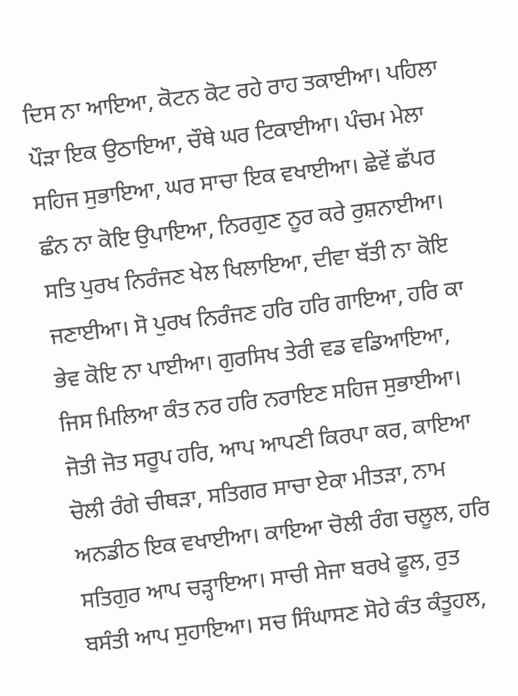ਦਿਸ ਨਾ ਆਇਆ, ਕੋਟਨ ਕੋਟ ਰਹੇ ਰਾਹ ਤਕਾਈਆ। ਪਹਿਲਾ ਪੌੜਾ ਇਕ ਉਠਾਇਆ, ਚੌਥੇ ਘਰ ਟਿਕਾਈਆ। ਪੰਚਮ ਮੇਲਾ ਸਹਿਜ ਸੁਭਾਇਆ, ਘਰ ਸਾਚਾ ਇਕ ਵਖਾਈਆ। ਛੇਵੇਂ ਛੱਪਰ ਛੰਨ ਨਾ ਕੋਇ ਉਪਾਇਆ, ਨਿਰਗੁਣ ਨੂਰ ਕਰੇ ਰੁਸ਼ਨਾਈਆ। ਸਤਿ ਪੁਰਖ ਨਿਰੰਜਣ ਖੇਲ ਖਿਲਾਇਆ, ਦੀਵਾ ਬੱਤੀ ਨਾ ਕੋਇ ਜਣਾਈਆ। ਸੋ ਪੁਰਖ ਨਿਰੰਜਣ ਹਰਿ ਹਰਿ ਗਾਇਆ, ਹਰਿ ਕਾ ਭੇਵ ਕੋਇ ਨਾ ਪਾਈਆ। ਗੁਰਸਿਖ ਤੇਰੀ ਵਡ ਵਡਿਆਇਆ, ਜਿਸ ਮਿਲਿਆ ਕੰਤ ਨਰ ਹਰਿ ਨਰਾਇਣ ਸਹਿਜ ਸੁਭਾਈਆ। ਜੋਤੀ ਜੋਤ ਸਰੂਪ ਹਰਿ, ਆਪ ਆਪਣੀ ਕਿਰਪਾ ਕਰ, ਕਾਇਆ ਚੋਲੀ ਰੰਗੇ ਚੀਥੜਾ, ਸਤਿਗਰ ਸਾਚਾ ਏਕਾ ਮੀਤੜਾ, ਨਾਮ ਅਨਡੀਠ ਇਕ ਵਖਾਈਆ। ਕਾਇਆ ਚੋਲੀ ਰੰਗ ਚਲੂਲ, ਹਰਿ ਸਤਿਗੁਰ ਆਪ ਚੜ੍ਹਾਇਆ। ਸਾਚੀ ਸੇਜਾ ਬਰਖੇ ਫੂਲ, ਰੁਤ ਬਸੰਤੀ ਆਪ ਸੁਹਾਇਆ। ਸਚ ਸਿੰਘਾਸਣ ਸੋਹੇ ਕੰਤ ਕੰਤੂਹਲ,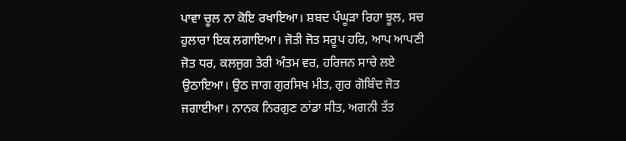ਪਾਵਾ ਚੂਲ ਨਾ ਕੋਇ ਰਖਾਇਆ। ਸ਼ਬਦ ਪੰਘੂੜਾ ਰਿਹਾ ਝੂਲ, ਸਚ ਹੁਲਾਰਾ ਇਕ ਲਗਾਇਆ। ਜੋਤੀ ਜੋਤ ਸਰੂਪ ਹਰਿ, ਆਪ ਆਪਣੀ ਜੋਤ ਧਰ, ਕਲਜੁਗ ਤੇਰੀ ਅੰਤਮ ਵਰ, ਹਰਿਜਨ ਸਾਚੇ ਲਏ ਉਠਾਇਆ। ਉਠ ਜਾਗ ਗੁਰਸਿਖ ਮੀਤ, ਗੁਰ ਗੋਬਿੰਦ ਜੋਤ ਜਗਾਈਆ। ਨਾਨਕ ਨਿਰਗੁਣ ਠਾਂਡਾ ਸੀਤ, ਅਗਨੀ ਤੱਤ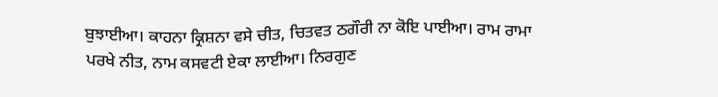ਬੁਝਾਈਆ। ਕਾਹਨਾ ਕ੍ਰਿਸ਼ਨਾ ਵਸੇ ਚੀਤ, ਚਿਤਵਤ ਠਗੌਰੀ ਨਾ ਕੋਇ ਪਾਈਆ। ਰਾਮ ਰਾਮਾ ਪਰਖੇ ਨੀਤ, ਨਾਮ ਕਸਵਟੀ ਏਕਾ ਲਾਈਆ। ਨਿਰਗੁਣ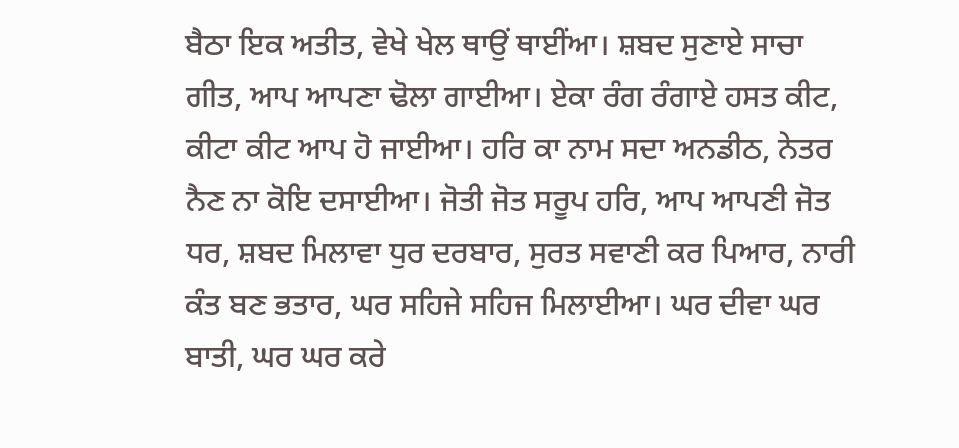ਬੈਠਾ ਇਕ ਅਤੀਤ, ਵੇਖੇ ਖੇਲ ਥਾਉਂ ਥਾਈਂਆ। ਸ਼ਬਦ ਸੁਣਾਏ ਸਾਚਾ ਗੀਤ, ਆਪ ਆਪਣਾ ਢੋਲਾ ਗਾਈਆ। ਏਕਾ ਰੰਗ ਰੰਗਾਏ ਹਸਤ ਕੀਟ, ਕੀਟਾ ਕੀਟ ਆਪ ਹੋ ਜਾਈਆ। ਹਰਿ ਕਾ ਨਾਮ ਸਦਾ ਅਨਡੀਠ, ਨੇਤਰ ਨੈਣ ਨਾ ਕੋਇ ਦਸਾਈਆ। ਜੋਤੀ ਜੋਤ ਸਰੂਪ ਹਰਿ, ਆਪ ਆਪਣੀ ਜੋਤ ਧਰ, ਸ਼ਬਦ ਮਿਲਾਵਾ ਧੁਰ ਦਰਬਾਰ, ਸੁਰਤ ਸਵਾਣੀ ਕਰ ਪਿਆਰ, ਨਾਰੀ ਕੰਤ ਬਣ ਭਤਾਰ, ਘਰ ਸਹਿਜੇ ਸਹਿਜ ਮਿਲਾਈਆ। ਘਰ ਦੀਵਾ ਘਰ ਬਾਤੀ, ਘਰ ਘਰ ਕਰੇ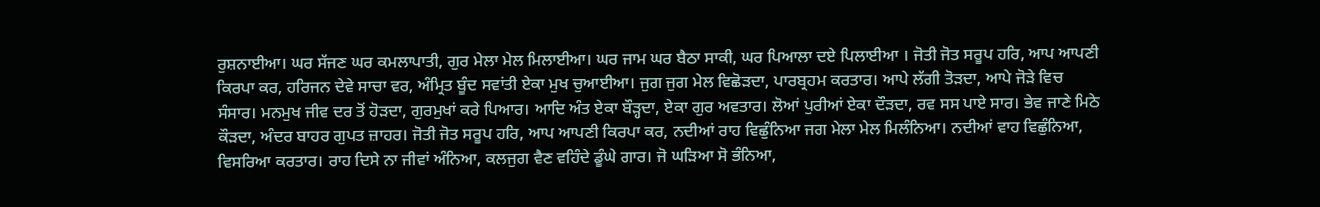ਰੁਸ਼ਨਾਈਆ। ਘਰ ਸੱਜਣ ਘਰ ਕਮਲਾਪਾਤੀ, ਗੁਰ ਮੇਲਾ ਮੇਲ ਮਿਲਾਈਆ। ਘਰ ਜਾਮ ਘਰ ਬੈਠਾ ਸਾਕੀ, ਘਰ ਪਿਆਲਾ ਦਏ ਪਿਲਾਈਆ । ਜੋਤੀ ਜੋਤ ਸਰੂਪ ਹਰਿ, ਆਪ ਆਪਣੀ ਕਿਰਪਾ ਕਰ, ਹਰਿਜਨ ਦੇਵੇ ਸਾਚਾ ਵਰ, ਅੰਮ੍ਰਿਤ ਬੂੰਦ ਸਵਾਂਤੀ ਏਕਾ ਮੁਖ ਚੁਆਈਆ। ਜੁਗ ਜੁਗ ਮੇਲ ਵਿਛੋੜਦਾ, ਪਾਰਬ੍ਰਹਮ ਕਰਤਾਰ। ਆਪੇ ਲੱਗੀ ਤੋੜਦਾ, ਆਪੇ ਜੋੜੇ ਵਿਚ ਸੰਸਾਰ। ਮਨਮੁਖ ਜੀਵ ਦਰ ਤੋਂ ਹੋੜਦਾ, ਗੁਰਮੁਖਾਂ ਕਰੇ ਪਿਆਰ। ਆਦਿ ਅੰਤ ਏਕਾ ਬੌੜ੍ਹਦਾ, ਏਕਾ ਗੁਰ ਅਵਤਾਰ। ਲੋਆਂ ਪੁਰੀਆਂ ਏਕਾ ਦੌੜਦਾ, ਰਵ ਸਸ ਪਾਏ ਸਾਰ। ਭੇਵ ਜਾਣੇ ਮਿਠੇ ਕੌੜਦਾ, ਅੰਦਰ ਬਾਹਰ ਗੁਪਤ ਜ਼ਾਹਰ। ਜੋਤੀ ਜੋਤ ਸਰੂਪ ਹਰਿ, ਆਪ ਆਪਣੀ ਕਿਰਪਾ ਕਰ, ਨਦੀਆਂ ਰਾਹ ਵਿਛੁੰਨਿਆ ਜਗ ਮੇਲਾ ਮੇਲ ਮਿਲੰਨਿਆ। ਨਦੀਆਂ ਵਾਹ ਵਿਛੁੰਨਿਆ, ਵਿਸਰਿਆ ਕਰਤਾਰ। ਰਾਹ ਦਿਸੇ ਨਾ ਜੀਵਾਂ ਅੰਨਿਆ, ਕਲਜੁਗ ਵੈਣ ਵਹਿੰਦੇ ਡੂੰਘੇ ਗਾਰ। ਜੋ ਘੜਿਆ ਸੋ ਭੰਨਿਆ,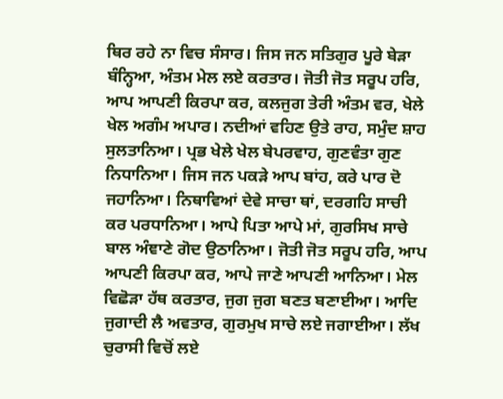ਥਿਰ ਰਹੇ ਨਾ ਵਿਚ ਸੰਸਾਰ। ਜਿਸ ਜਨ ਸਤਿਗੁਰ ਪੂਰੇ ਬੇੜਾ ਬੰਨ੍ਹਿਆ, ਅੰਤਮ ਮੇਲ ਲਏ ਕਰਤਾਰ। ਜੋਤੀ ਜੋਤ ਸਰੂਪ ਹਰਿ, ਆਪ ਆਪਣੀ ਕਿਰਪਾ ਕਰ, ਕਲਜੁਗ ਤੇਰੀ ਅੰਤਮ ਵਰ, ਖੇਲੇ ਖੇਲ ਅਗੰਮ ਅਪਾਰ। ਨਦੀਆਂ ਵਹਿਣ ਉਤੇ ਰਾਹ, ਸਮੁੰਦ ਸ਼ਾਹ ਸੁਲਤਾਨਿਆ। ਪ੍ਰਭ ਖੇਲੇ ਖੇਲ ਬੇਪਰਵਾਹ, ਗੁਣਵੰਤਾ ਗੁਣ ਨਿਧਾਨਿਆ। ਜਿਸ ਜਨ ਪਕੜੇ ਆਪ ਬਾਂਹ, ਕਰੇ ਪਾਰ ਦੋ ਜਹਾਨਿਆ। ਨਿਥਾਵਿਆਂ ਦੇਵੇ ਸਾਚਾ ਥਾਂ, ਦਰਗਹਿ ਸਾਚੀ ਕਰ ਪਰਧਾਨਿਆ। ਆਪੇ ਪਿਤਾ ਆਪੇ ਮਾਂ, ਗੁਰਸਿਖ ਸਾਚੇ ਬਾਲ ਅੰਞਾਣੇ ਗੋਦ ਉਠਾਨਿਆ। ਜੋਤੀ ਜੋਤ ਸਰੂਪ ਹਰਿ, ਆਪ ਆਪਣੀ ਕਿਰਪਾ ਕਰ, ਆਪੇ ਜਾਣੇ ਆਪਣੀ ਆਨਿਆ। ਮੇਲ ਵਿਛੋੜਾ ਹੱਥ ਕਰਤਾਰ, ਜੁਗ ਜੁਗ ਬਣਤ ਬਣਾਈਆ। ਆਦਿ ਜੁਗਾਦੀ ਲੈ ਅਵਤਾਰ, ਗੁਰਮੁਖ ਸਾਚੇ ਲਏ ਜਗਾਈਆ। ਲੱਖ ਚੁਰਾਸੀ ਵਿਚੋਂ ਲਏ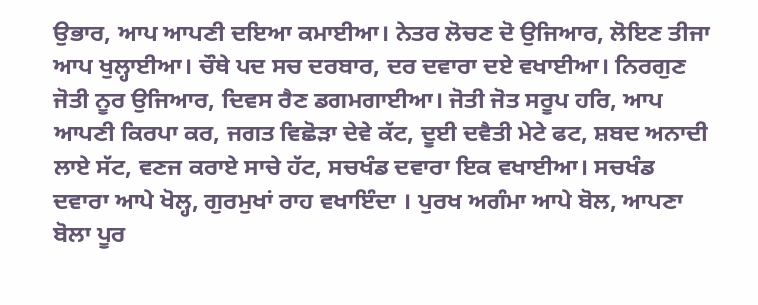ਉਭਾਰ, ਆਪ ਆਪਣੀ ਦਇਆ ਕਮਾਈਆ। ਨੇਤਰ ਲੋਚਣ ਦੋ ਉਜਿਆਰ, ਲੋਇਣ ਤੀਜਾ ਆਪ ਖੁਲ੍ਹਾਈਆ। ਚੌਥੇ ਪਦ ਸਚ ਦਰਬਾਰ, ਦਰ ਦਵਾਰਾ ਦਏ ਵਖਾਈਆ। ਨਿਰਗੁਣ ਜੋਤੀ ਨੂਰ ਉਜਿਆਰ, ਦਿਵਸ ਰੈਣ ਡਗਮਗਾਈਆ। ਜੋਤੀ ਜੋਤ ਸਰੂਪ ਹਰਿ, ਆਪ ਆਪਣੀ ਕਿਰਪਾ ਕਰ, ਜਗਤ ਵਿਛੋੜਾ ਦੇਵੇ ਕੱਟ, ਦੂਈ ਦਵੈਤੀ ਮੇਟੇ ਫਟ, ਸ਼ਬਦ ਅਨਾਦੀ ਲਾਏ ਸੱਟ, ਵਣਜ ਕਰਾਏ ਸਾਚੇ ਹੱਟ, ਸਚਖੰਡ ਦਵਾਰਾ ਇਕ ਵਖਾਈਆ। ਸਚਖੰਡ ਦਵਾਰਾ ਆਪੇ ਖੋਲ੍ਹ, ਗੁਰਮੁਖਾਂ ਰਾਹ ਵਖਾਇੰਦਾ । ਪੁਰਖ ਅਗੰਮਾ ਆਪੇ ਬੋਲ, ਆਪਣਾ ਬੋਲਾ ਪੂਰ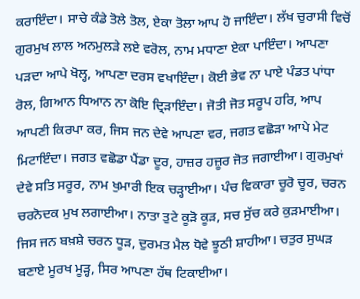ਕਰਾਇੰਦਾ। ਸਾਚੇ ਕੰਡੇ ਤੋਲੇ ਤੋਲ, ਏਕਾ ਤੋਲਾ ਆਪ ਹੋ ਜਾਇੰਦਾ। ਲੱਖ ਚੁਰਾਸੀ ਵਿਚੋਂ ਗੁਰਮੁਖ ਲਾਲ ਅਨਮੁਲੜੇ ਲਏ ਵਰੋਲ, ਨਾਮ ਮਧਾਣਾ ਏਕਾ ਪਾਇੰਦਾ। ਆਪਣਾ ਪੜਦਾ ਆਪੇ ਖੋਲ੍ਹ, ਆਪਣਾ ਦਰਸ ਵਖਾਇੰਦਾ। ਕੋਈ ਭੇਵ ਨਾ ਪਾਏ ਪੰਡਤ ਪਾਂਧਾ ਰੋਲ, ਗਿਆਨ ਧਿਆਨ ਨਾ ਕੋਇ ਦ੍ਰਿੜਾਇੰਦਾ। ਜੋਤੀ ਜੋਤ ਸਰੂਪ ਹਰਿ, ਆਪ ਆਪਣੀ ਕਿਰਪਾ ਕਰ, ਜਿਸ ਜਨ ਦੇਵੇ ਆਪਣਾ ਵਰ, ਜਗਤ ਵਛੋੜਾ ਆਪੇ ਮੇਟ ਮਿਟਾਇੰਦਾ। ਜਗਤ ਵਛੋਡਾ ਪੈਂਡਾ ਦੂਰ, ਹਾਜ਼ਰ ਹਜ਼ੂਰ ਜੋਤ ਜਗਾਈਆ। ਗੁਰਮੁਖਾਂ ਦੇਵੇ ਸਤਿ ਸਰੂਰ, ਨਾਮ ਖੁਮਾਰੀ ਇਕ ਚੜ੍ਹਾਈਆ। ਪੰਚ ਵਿਕਾਰਾ ਚੂਰੋ ਚੂਰ, ਚਰਨ ਚਰਨੋਦਕ ਮੁਖ ਲਗਾਈਆ। ਨਾਤਾ ਤੁਟੇ ਕੂੜੋ ਕੂੜ, ਸਚ ਸੁੱਚ ਕਰੇ ਕੁੜਮਾਈਆ। ਜਿਸ ਜਨ ਬਖ਼ਸ਼ੇ ਚਰਨ ਧੂੜ, ਦੁਰਮਤ ਮੈਲ ਧੋਵੇ ਝੂਠੀ ਸ਼ਾਹੀਆ। ਚਤੁਰ ਸੁਘੜ ਬਣਾਏ ਮੂਰਖ ਮੂੜ੍ਹ, ਸਿਰ ਆਪਣਾ ਹੱਥ ਟਿਕਾਈਆ।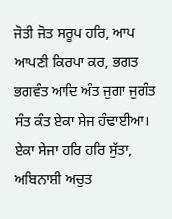ਜੋਤੀ ਜੋਤ ਸਰੂਪ ਹਰਿ, ਆਪ ਆਪਣੀ ਕਿਰਪਾ ਕਰ, ਭਗਤ ਭਗਵੰਤ ਆਦਿ ਅੰਤ ਜੁਗਾ ਜੁਗੰਤ ਸੰਤ ਕੰਤ ਏਕਾ ਸੇਜ ਹੰਢਾਈਆ। ਏਕਾ ਸੇਜਾ ਹਰਿ ਹਰਿ ਸੁੱਤਾ, ਅਬਿਨਾਸ਼ੀ ਅਚੁਤ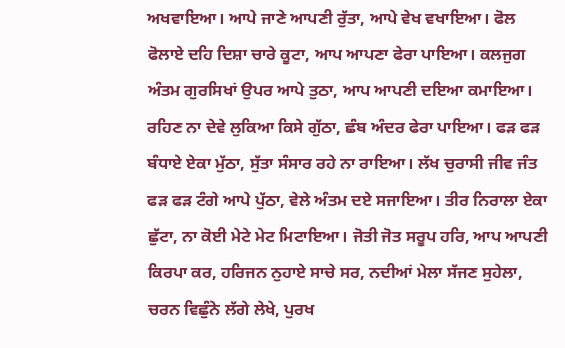ਅਖਵਾਇਆ। ਆਪੇ ਜਾਣੇ ਆਪਣੀ ਰੁੱਤਾ, ਆਪੇ ਵੇਖ ਵਖਾਇਆ। ਫੋਲ ਫੋਲਾਏ ਦਹਿ ਦਿਸ਼ਾ ਚਾਰੇ ਕੂਟਾ, ਆਪ ਆਪਣਾ ਫੇਰਾ ਪਾਇਆ। ਕਲਜੁਗ ਅੰਤਮ ਗੁਰਸਿਖਾਂ ਉਪਰ ਆਪੇ ਤੁਠਾ, ਆਪ ਆਪਣੀ ਦਇਆ ਕਮਾਇਆ। ਰਹਿਣ ਨਾ ਦੇਵੇ ਲੁਕਿਆ ਕਿਸੇ ਗੁੱਠਾ, ਛੰਬ ਅੰਦਰ ਫੇਰਾ ਪਾਇਆ। ਫੜ ਫੜ ਬੰਧਾਏ ਏਕਾ ਮੁੱਠਾ, ਸੁੱਤਾ ਸੰਸਾਰ ਰਹੇ ਨਾ ਰਾਇਆ। ਲੱਖ ਚੁਰਾਸੀ ਜੀਵ ਜੰਤ ਫੜ ਫੜ ਟੰਗੇ ਆਪੇ ਪੁੱਠਾ, ਵੇਲੇ ਅੰਤਮ ਦਏ ਸਜਾਇਆ। ਤੀਰ ਨਿਰਾਲਾ ਏਕਾ ਛੁੱਟਾ, ਨਾ ਕੋਈ ਮੇਟੇ ਮੇਟ ਮਿਟਾਇਆ। ਜੋਤੀ ਜੋਤ ਸਰੂਪ ਹਰਿ, ਆਪ ਆਪਣੀ ਕਿਰਪਾ ਕਰ, ਹਰਿਜਨ ਨੁਹਾਏ ਸਾਚੇ ਸਰ, ਨਦੀਆਂ ਮੇਲਾ ਸੱਜਣ ਸੁਹੇਲਾ, ਚਰਨ ਵਿਛੁੰਨੇ ਲੱਗੇ ਲੇਖੇ, ਪੁਰਖ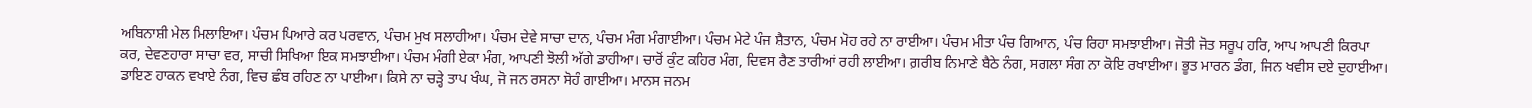ਅਬਿਨਾਸ਼ੀ ਮੇਲ ਮਿਲਾਇਆ। ਪੰਚਮ ਪਿਆਰੇ ਕਰ ਪਰਵਾਨ, ਪੰਚਮ ਮੁਖ ਸਲਾਹੀਆ। ਪੰਚਮ ਦੇਵੇ ਸਾਚਾ ਦਾਨ, ਪੰਚਮ ਮੰਗ ਮੰਗਾਈਆ। ਪੰਚਮ ਮੇਟੇ ਪੰਜ ਸ਼ੈਤਾਨ, ਪੰਚਮ ਮੋਹ ਰਹੇ ਨਾ ਰਾਈਆ। ਪੰਚਮ ਮੀਤਾ ਪੰਚ ਗਿਆਨ, ਪੰਚ ਰਿਹਾ ਸਮਝਾਈਆ। ਜੋਤੀ ਜੋਤ ਸਰੂਪ ਹਰਿ, ਆਪ ਆਪਣੀ ਕਿਰਪਾ ਕਰ, ਦੇਵਣਹਾਰਾ ਸਾਚਾ ਵਰ, ਸਾਚੀ ਸਿਖਿਆ ਇਕ ਸਮਝਾਈਆ। ਪੰਚਮ ਮੰਗੀ ਏਕਾ ਮੰਗ, ਆਪਣੀ ਝੋਲੀ ਅੱਗੇ ਡਾਹੀਆ। ਚਾਰੋਂ ਕੁੰਟ ਕਹਿਰ ਮੰਗ, ਦਿਵਸ ਰੈਣ ਤਾਰੀਆਂ ਰਹੀ ਲਾਈਆ। ਗ਼ਰੀਬ ਨਿਮਾਣੇ ਬੈਠੇ ਨੰਗ, ਸਗਲਾ ਸੰਗ ਨਾ ਕੋਇ ਰਖਾਈਆ। ਭੂਤ ਮਾਰਨ ਡੰਗ, ਜਿਨ ਖਵੀਸ ਦਏ ਦੁਹਾਈਆ। ਡਾਇਣ ਹਾਕਨ ਵਖਾਏ ਨੰਗ, ਵਿਚ ਛੰਬ ਰਹਿਣ ਨਾ ਪਾਈਆ। ਕਿਸੇ ਨਾ ਚੜ੍ਹੇ ਤਾਪ ਖੰਘ, ਜੋ ਜਨ ਰਸਨਾ ਸੋਹੰ ਗਾਈਆ। ਮਾਨਸ ਜਨਮ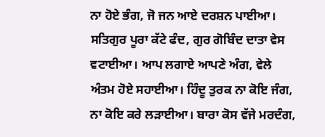ਨਾ ਹੋਏ ਭੰਗ, ਜੋ ਜਨ ਆਏ ਦਰਸ਼ਨ ਪਾਈਆ। ਸਤਿਗੁਰ ਪੂਰਾ ਕੱਟੇ ਫੰਦ, ਗੁਰ ਗੋਬਿੰਦ ਦਾਤਾ ਵੇਸ ਵਟਾਈਆ। ਆਪ ਲਗਾਏ ਆਪਣੇ ਅੰਗ, ਵੇਲੇ ਅੰਤਮ ਹੋਏ ਸਹਾਈਆ। ਹਿੰਦੂ ਤੁਰਕ ਨਾ ਕੋਇ ਜੰਗ, ਨਾ ਕੋਇ ਕਰੇ ਲੜਾਈਆ। ਬਾਰਾ ਕੋਸ ਵੱਜੇ ਮਰਦੰਗ,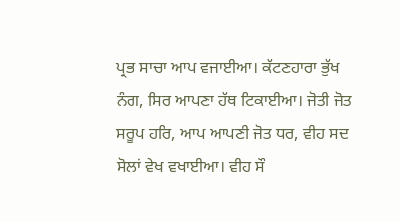ਪ੍ਰਭ ਸਾਚਾ ਆਪ ਵਜਾਈਆ। ਕੱਟਣਹਾਰਾ ਭੁੱਖ ਨੰਗ, ਸਿਰ ਆਪਣਾ ਹੱਥ ਟਿਕਾਈਆ। ਜੋਤੀ ਜੋਤ ਸਰੂਪ ਹਰਿ, ਆਪ ਆਪਣੀ ਜੋਤ ਧਰ, ਵੀਹ ਸਦ ਸੋਲਾਂ ਵੇਖ ਵਖਾਈਆ। ਵੀਹ ਸੌ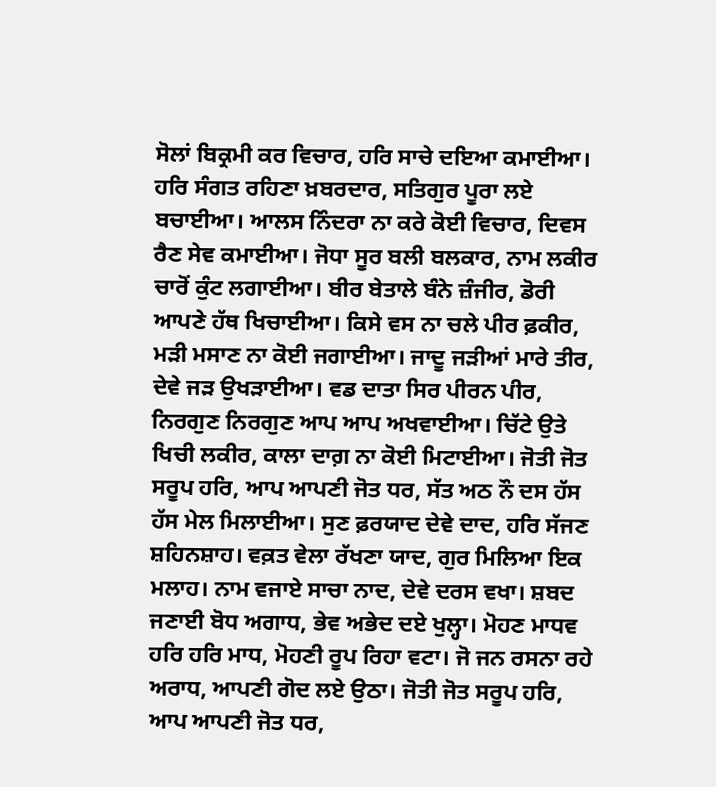ਸੋਲਾਂ ਬਿਕ੍ਰਮੀ ਕਰ ਵਿਚਾਰ, ਹਰਿ ਸਾਚੇ ਦਇਆ ਕਮਾਈਆ। ਹਰਿ ਸੰਗਤ ਰਹਿਣਾ ਖ਼ਬਰਦਾਰ, ਸਤਿਗੁਰ ਪੂਰਾ ਲਏ ਬਚਾਈਆ। ਆਲਸ ਨਿੰਦਰਾ ਨਾ ਕਰੇ ਕੋਈ ਵਿਚਾਰ, ਦਿਵਸ ਰੈਣ ਸੇਵ ਕਮਾਈਆ। ਜੋਧਾ ਸੂਰ ਬਲੀ ਬਲਕਾਰ, ਨਾਮ ਲਕੀਰ ਚਾਰੋਂ ਕੁੰਟ ਲਗਾਈਆ। ਬੀਰ ਬੇਤਾਲੇ ਬੰਨੇ ਜ਼ੰਜੀਰ, ਡੋਰੀ ਆਪਣੇ ਹੱਥ ਖਿਚਾਈਆ। ਕਿਸੇ ਵਸ ਨਾ ਚਲੇ ਪੀਰ ਫ਼ਕੀਰ, ਮੜੀ ਮਸਾਣ ਨਾ ਕੋਈ ਜਗਾਈਆ। ਜਾਦੂ ਜੜੀਆਂ ਮਾਰੇ ਤੀਰ, ਦੇਵੇ ਜੜ ਉਖੜਾਈਆ। ਵਡ ਦਾਤਾ ਸਿਰ ਪੀਰਨ ਪੀਰ, ਨਿਰਗੁਣ ਨਿਰਗੁਣ ਆਪ ਆਪ ਅਖਵਾਈਆ। ਚਿੱਟੇ ਉਤੇ ਖਿਚੀ ਲਕੀਰ, ਕਾਲਾ ਦਾਗ਼ ਨਾ ਕੋਈ ਮਿਟਾਈਆ। ਜੋਤੀ ਜੋਤ ਸਰੂਪ ਹਰਿ, ਆਪ ਆਪਣੀ ਜੋਤ ਧਰ, ਸੱਤ ਅਠ ਨੌ ਦਸ ਹੱਸ ਹੱਸ ਮੇਲ ਮਿਲਾਈਆ। ਸੁਣ ਫ਼ਰਯਾਦ ਦੇਵੇ ਦਾਦ, ਹਰਿ ਸੱਜਣ ਸ਼ਹਿਨਸ਼ਾਹ। ਵਕ਼ਤ ਵੇਲਾ ਰੱਖਣਾ ਯਾਦ, ਗੁਰ ਮਿਲਿਆ ਇਕ ਮਲਾਹ। ਨਾਮ ਵਜਾਏ ਸਾਚਾ ਨਾਦ, ਦੇਵੇ ਦਰਸ ਵਖਾ। ਸ਼ਬਦ ਜਣਾਈ ਬੋਧ ਅਗਾਧ, ਭੇਵ ਅਭੇਦ ਦਏ ਖੁਲ੍ਹਾ। ਮੋਹਣ ਮਾਧਵ ਹਰਿ ਹਰਿ ਮਾਧ, ਮੋਹਣੀ ਰੂਪ ਰਿਹਾ ਵਟਾ। ਜੋ ਜਨ ਰਸਨਾ ਰਹੇ ਅਰਾਧ, ਆਪਣੀ ਗੋਦ ਲਏ ਉਠਾ। ਜੋਤੀ ਜੋਤ ਸਰੂਪ ਹਰਿ, ਆਪ ਆਪਣੀ ਜੋਤ ਧਰ,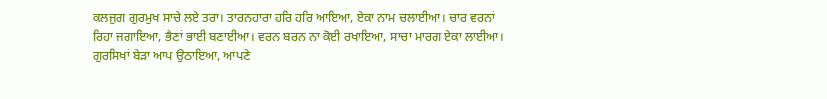ਕਲਜੁਗ ਗੁਰਮੁਖ ਸਾਚੇ ਲਏ ਤਰਾ। ਤਾਰਨਹਾਰਾ ਹਰਿ ਹਰਿ ਆਇਆ, ਏਕਾ ਨਾਮ ਚਲਾਈਆ। ਚਾਰ ਵਰਨਾਂ ਰਿਹਾ ਜਗਾਇਆ, ਭੈਣਾਂ ਭਾਈ ਬਣਾਈਆ। ਵਰਨ ਬਰਨ ਨਾ ਕੋਈ ਰਖਾਇਆ, ਸਾਚਾ ਮਾਰਗ ਏਕਾ ਲਾਈਆ। ਗੁਰਸਿਖਾਂ ਬੇੜਾ ਆਪ ਉਠਾਇਆ, ਆਪਣੇ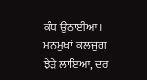ਕੰਧ ਉਠਾਈਆ। ਮਨਮੁਖਾਂ ਕਲਜੁਗ ਝੇੜੇ ਲਾਇਆ, ਦਰ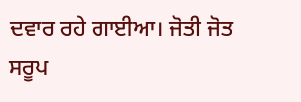ਦਵਾਰ ਰਹੇ ਗਾਈਆ। ਜੋਤੀ ਜੋਤ ਸਰੂਪ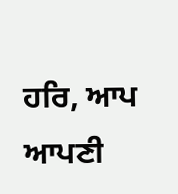ਹਰਿ, ਆਪ ਆਪਣੀ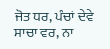ਜੋਤ ਧਰ, ਪੰਚਾਂ ਦੇਵੇ ਸਾਚਾ ਵਰ, ਨਾ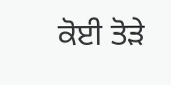ਕੋਈ ਤੋੜੇ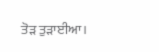ਤੋੜ ਤੁੜਾਈਆ।